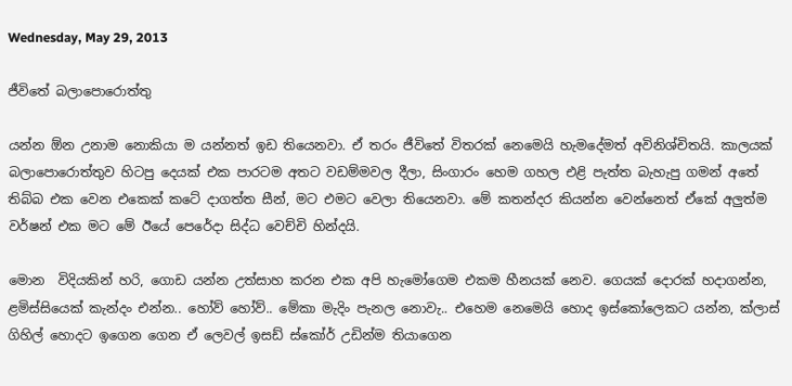Wednesday, May 29, 2013

ජීවිතේ බලාපොරොත්තු

යන්න ඕන උනාම නොකියා ම යන්නත් ඉඩ තියෙනවා. ඒ තරං ජීවිතේ විතරක් නෙමෙයි හැමදේමත් අවිනිශ්චිතයි. කාලයක් බලාපොරොත්තුව හිටපු දෙයක් එක පාරටම අතට වඩම්මවල දීලා, සිංගාරං හෙම ගහල එළි පැත්ත බැහැපු ගමන් අතේ තිබ්බ එක වෙන එකෙක් කටේ දාගත්ත සීන්, මට එමට වෙලා තියෙනවා. මේ කතන්දර කියන්න වෙන්නෙත් ඒකේ අලුත්ම වර්ෂන් එක මට මේ ඊයේ පෙරේදා සිද්ධ වෙච්චි හින්දයි.

මොන  විදියකින් හරි, ගොඩ යන්න උත්සාහ කරන එක අපි හැමෝගෙම එකම හීනයක් නෙව. ගෙයක් දොරක් හදාගන්න, ළමිස්සියෙක් කැන්දං එන්න.. හෝව් හෝව්.. මේකා මැදිං පැනල නොවැ.. එහෙම නෙමෙයි හොද ඉස්කෝලෙකට යන්න, ක්ලාස් ගිහිල් හොදට ඉගෙන ගෙන ඒ ලෙවල් ඉසඩ් ස්කෝර් උඩින්ම තියාගෙන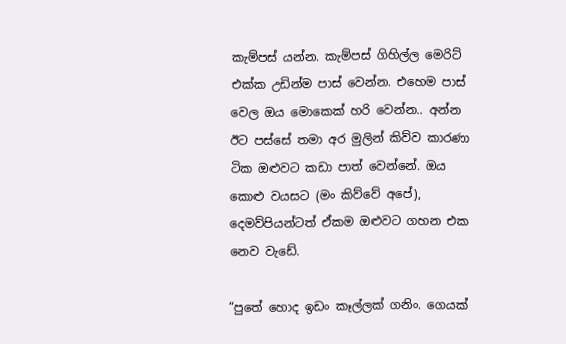කැම්පස් යන්න. කැම්පස් ගිහිල්ල මෙරිට් එක්ක උඩින්ම පාස් වෙන්න. එහෙම පාස් වෙල ඔය මොකෙක් හරි වෙන්න.. අන්න ඊට පස්සේ තමා අර මුලින් කිව්ව කාරණා ටික ඔළුවට කඩා පාත් වෙන්නේ. ඔය කොළු වයසට (මං කිව්වේ අපේ), දෙමව්පියන්ටත් ඒකම ඔළුවට ගහන එක නෙව වැඩේ.

“පුතේ හොද ඉඩං කෑල්ලක් ගනිං. ගෙයක්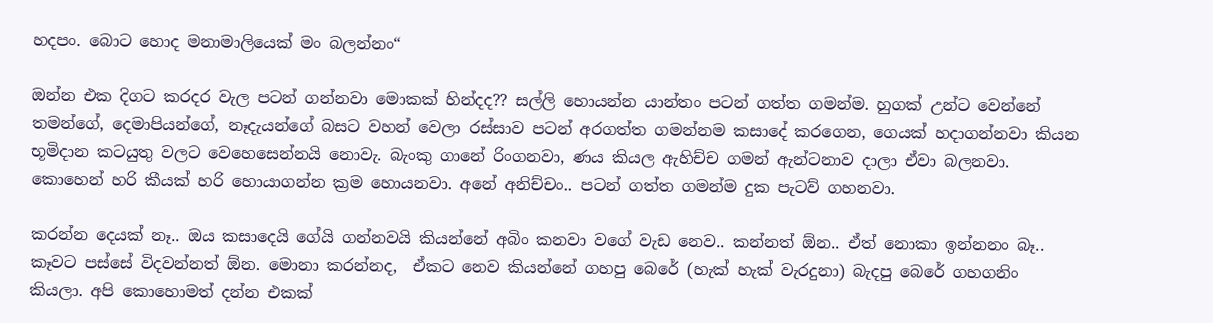හදපං. බොට හොද මනාමාලියෙක් මං බලන්නං“

ඔන්න එක දිගට කරදර වැල පටන් ගන්නවා මොකක් හින්දද?? සල්ලි හොයන්න යාන්තං පටන් ගත්ත ගමන්ම. හුගක් උන්ට වෙන්නේ තමන්ගේ, දෙමාපියන්ගේ, නෑදැයන්ගේ බසට වහන් වෙලා රස්සාව පටන් අරගත්ත ගමන්නම කසාදේ කරගෙන, ගෙයක් හදාගන්නවා කියන භූමිදාන කටයුතු වලට වෙහෙසෙන්නයි නොවැ. බැංකු ගානේ රිංගනවා, ණය කියල ඇහිච්ච ගමන් ඇන්ටනාව දාලා ඒවා බලනවා. කොහෙන් හරි කීයක් හරි හොයාගන්න ක්‍රම හොයනවා. අනේ අනිච්චං.. පටන් ගත්ත ගමන්ම දුක පැටව් ගහනවා.

කරන්න දෙයක් නෑ.. ඔය කසාදෙයි ගේයි ගන්නවයි කියන්නේ අබිං කනවා වගේ වැඩ නෙව.. කන්නත් ඕන.. ඒත් නොකා ඉන්නනං බෑ.. කෑවට පස්සේ විදවන්නත් ඕන. මොනා කරන්නද,  ඒකට නෙව කියන්නේ ගහපු බෙරේ (හැක් හැක් වැරදුනා) බැදපු බෙරේ ගහගනිං කියලා. අපි කොහොමත් දන්න එකක්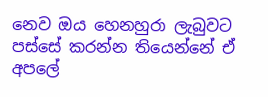නෙව ඔය හෙනහුරා ලැබුවට පස්සේ කරන්න තියෙන්නේ ඒ අපලේ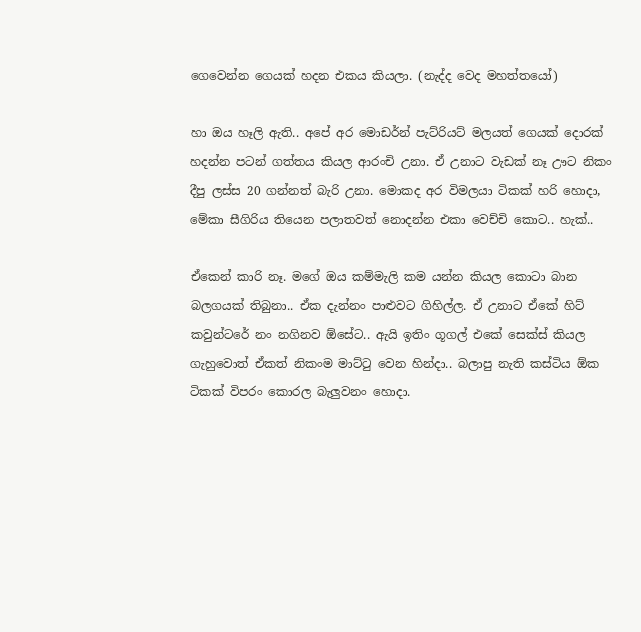ගෙවෙන්න ගෙයක් හදන එකය කියලා. (නැද්ද වෙද මහත්තයෝ)

හා ඔය හෑලි ඇති.. අපේ අර මොඩර්න් පැට්රියට් මලයත් ගෙයක් දොරක් හදන්න පටන් ගත්තය කියල ආරංචි උනා. ඒ උනාට වැඩක් නෑ ඌට නිකං දීපු ලස්ස 20 ගන්නත් බැරි උනා. මොකද අර විමලයා ටිකක් හරි හොදා, මේකා සීගිරිය තියෙන පලාතවත් නොදන්න එකා වෙච්චි කොට.. හැක්..

ඒකෙන් කාරි නෑ. මගේ ඔය කම්මැලි කම යන්න කියල කොටා බාන බලගයක් තිබුනා.. ඒක දැන්නං පාළුවට ගිහිල්ල. ඒ උනාට ඒකේ හිට් කවුන්ටරේ නං නගිනව ඕසේට.. ඇයි ඉතිං ගූගල් එකේ සෙක්ස් කියල ගැහුවොත් ඒකත් නිකංම මාට්ටු වෙන හින්දා.. බලාපු නැති කස්ටිය ඕක ටිකක් විපරං කොරල බැලුවනං හොදා.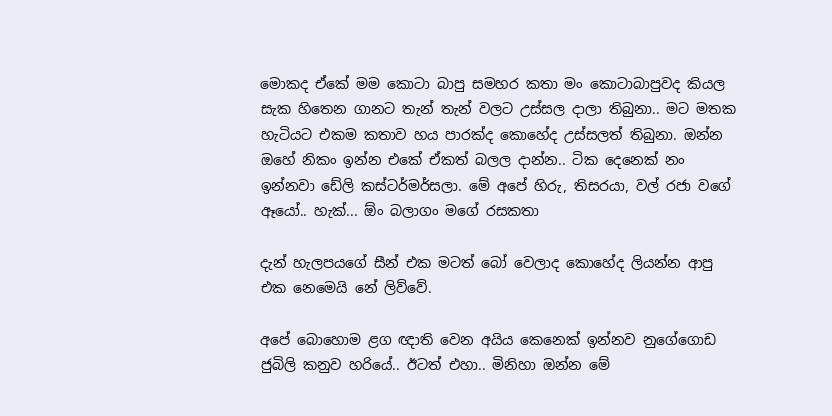මොකද ඒකේ මම කොටා බාපු සමහර කතා මං කොටාබාපුවද කියල සැක හිතෙන ගානට තැන් තැන් වලට උස්සල දාලා තිබුනා.. මට මතක හැටියට එකම කතාව හය පාරක්ද කොහේද උස්සලත් තිබුනා. ඔන්න ඔහේ නිකං ඉන්න එකේ ඒකත් බලල දාන්න.. ටික දෙනෙක් නං ඉන්නවා ඩේලි කස්ටර්මර්සලා. මේ අපේ හිරු, තිසරයා, වල් රජා වගේ ඈයෝ.. හැක්... ඕං බලාගං මගේ රසකතා

දැන් හැලපයගේ සීන් එක මටත් බෝ වෙලාද කොහේද ලියන්න ආපු එක නෙමෙයි නේ ලිව්වේ.

අපේ බොහොම ළග ඥාති වෙන අයිය කෙනෙක් ඉන්නව නුගේගොඩ ජුබිලි කනුව හරියේ.. ඊටත් එහා.. මිනිහා ඔන්න මේ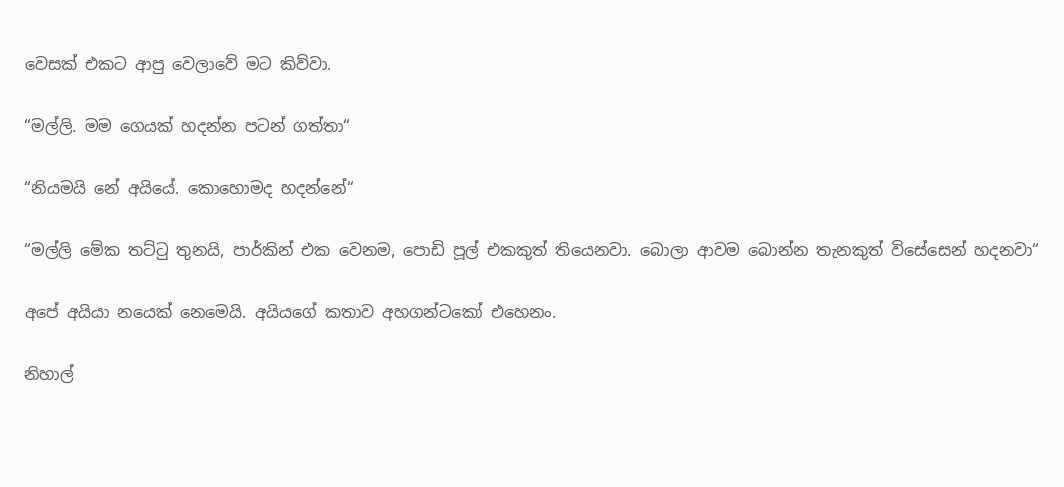වෙසක් එකට ආපු වෙලාවේ මට කිව්වා.

“මල්ලි. මම ගෙයක් හදන්න පටන් ගත්තා“

“නියමයි නේ අයියේ. කොහොමද හදන්නේ“

“මල්ලි මේක තට්ටු තුනයි, පාර්කින් එක වෙනම, පොඩි පූල් එකකුත් තියෙනවා. බොලා ආවම බොන්න තැනකුත් විසේසෙන් හදනවා“

අපේ අයියා නයෙක් නෙමෙයි. අයියගේ කතාව අහගන්ටකෝ එහෙනං.

නිහාල්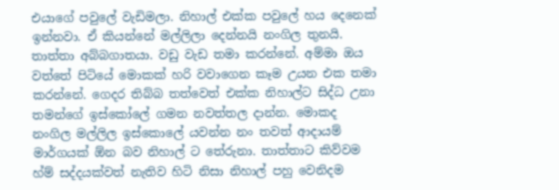එයාගේ පවුලේ වැඩිමලා. නිහාල් එක්ක පවුලේ හය දෙනෙක් ඉන්නවා. ඒ කියන්නේ මල්ලිලා දෙන්නයි නංගිල තුනයි. තාත්තා අබ්බගාතයා. වඩු වැඩ තමා කරන්නේ. අම්මා ඔය වත්තේ පිටියේ මොකක් හරි වවාගෙන කෑම උයන එක තමා කරන්නේ. ගෙදර තිබ්බ තත්වෙත් එක්ක නිහාල්ට සිද්ධ උනා තමන්ගේ ඉස්කෝලේ ගමන නවත්තල දාන්න. මොකද නංගිල මල්ලිල ඉස්කොලේ යවන්න නං තවත් ආදායම් මාර්ගයක් ඕන බව නිහාල් ට තේරුනා. තාත්තාට කිව්වම හ්ම් සද්දයක්වත් නැතිව හිටි නිසා නිහාල් පහු වෙනිදම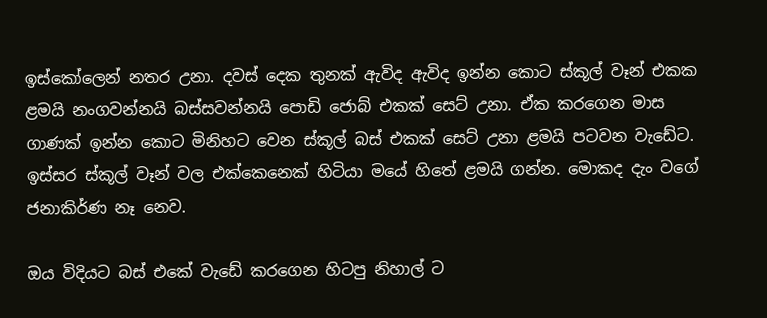ඉස්කෝලෙන් නතර උනා. දවස් දෙක තුනක් ඇවිද ඇවිද ඉන්න කොට ස්කූල් වෑන් එකක ළමයි නංගවන්නයි බස්සවන්නයි පොඩි ජොබ් එකක් සෙට් උනා. ඒක කරගෙන මාස ගාණක් ඉන්න කොට මිනිහට වෙන ස්කූල් බස් එකක් සෙට් උනා ළමයි පටවන වැඩේට. ඉස්සර ස්කූල් වෑන් වල එක්කෙනෙක් හිටියා මයේ හිතේ ළමයි ගන්න. මොකද දැං වගේ ජනාකිර්ණ නෑ නෙව.

ඔය විදියට බස් එකේ වැඩේ කරගෙන හිටපු නිහාල් ට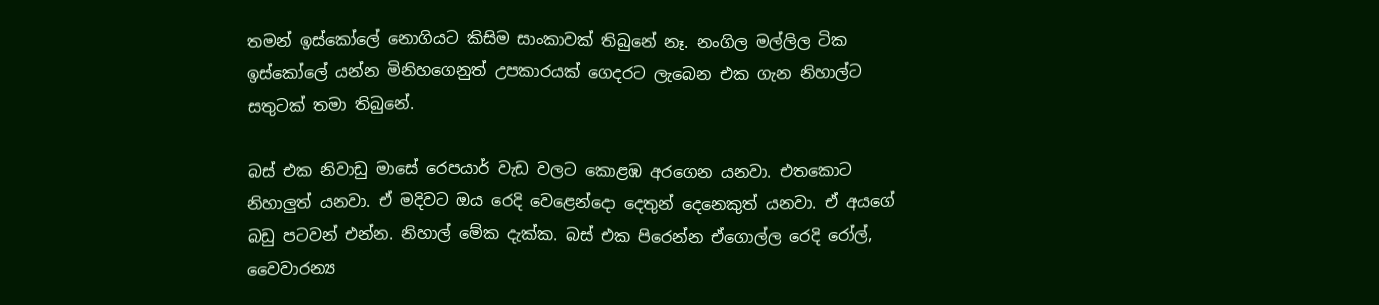තමන් ඉස්කෝලේ නොගියට කිසිම සාංකාවක් තිබුනේ නෑ. නංගිල මල්ලිල ටික ඉස්කෝලේ යන්න මිනිහගෙනුත් උපකාරයක් ගෙදරට ලැබෙන එක ගැන නිහාල්ට සතුටක් තමා තිබුනේ.

බස් එක නිවාඩු මාසේ රෙපයාර් වැඩ වලට කොළඹ අරගෙන යනවා. එතකොට නිහාලුත් යනවා. ඒ මදිවට ඔය රෙදි වෙළෙන්දො දෙතුන් දෙනෙකුත් යනවා. ඒ අයගේ බඩු පටවන් එන්න. නිහාල් මේක දැක්ක. බස් එක පිරෙන්න ඒගොල්ල රෙදි රෝල්, වෛවාරන්‍ය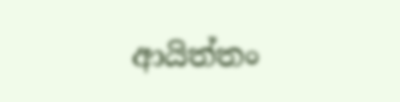ආයිත්තං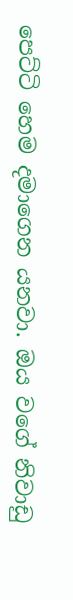පෙට්ටි හෙම දමාගෙන යනවා. ඔය වගේ නිවාඩු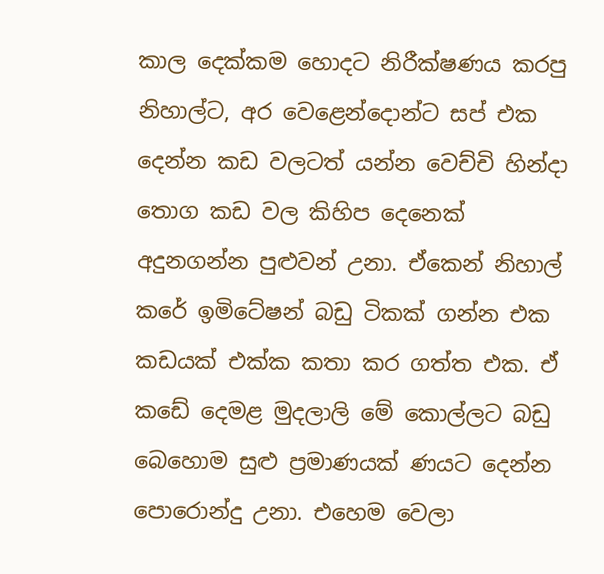කාල දෙක්කම හොදට නිරීක්ෂණය කරපු නිහාල්ට, අර වෙළෙන්දොන්ට සප් එක දෙන්න කඩ වලටත් යන්න වෙච්චි හින්දා තොග කඩ වල කිහිප දෙනෙක් අදුනගන්න පුළුවන් උනා. ඒකෙන් නිහාල් කරේ ඉමිටේෂන් බඩු ටිකක් ගන්න එක කඩයක් එක්ක කතා කර ගත්ත එක. ඒ කඩේ දෙමළ මුදලාලි මේ කොල්ලට බඩු බෙහොම සුළු ප්‍රමාණයක් ණයට දෙන්න පොරොන්දු උනා. එහෙම වෙලා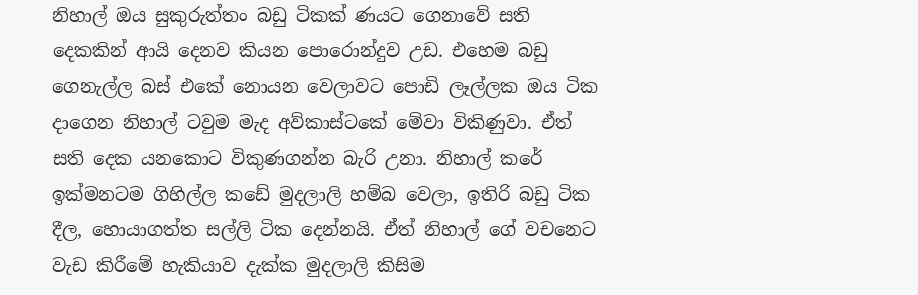නිහාල් ඔය සුකුරුත්තං බඩු ටිකක් ණයට ගෙනාවේ සති දෙකකින් ආයි දෙනව කියන පොරොන්දුව උඩ. එහෙම බඩු ගෙනැල්ල බස් එකේ නොයන වෙලාවට පොඩි ලෑල්ලක ඔය ටික දාගෙන නිහාල් ටවුම මැද අව්කාස්ටකේ මේවා විකිණුවා. ඒත් සති දෙක යනකොට විකුණගන්න බැරි උනා. නිහාල් කරේ ඉක්මනටම ගිහිල්ල කඩේ මුදලාලි හම්බ වෙලා, ඉතිරි බඩු ටික දීල, හොයාගත්ත සල්ලි ටික දෙන්නයි. ඒත් නිහාල් ගේ වචනෙට වැඩ කිරීමේ හැකියාව දැක්ක මුදලාලි කිසිම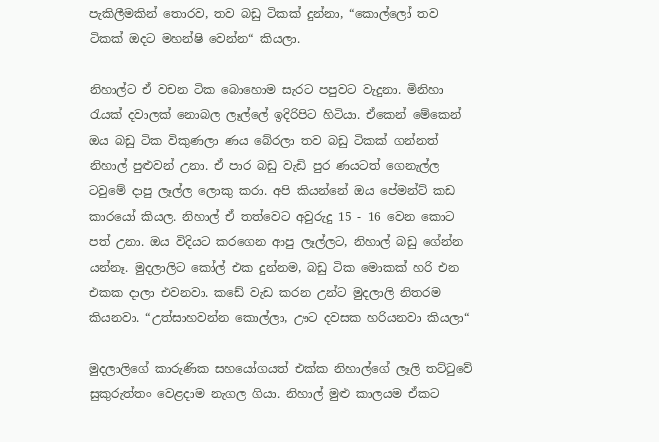පැකිලීමකින් තොරව, තව බඩු ටිකක් දුන්නා, “කොල්ලෝ තව ටිකක් ඔදට මහන්ෂි වෙන්න“ කියලා.

නිහාල්ට ඒ වචන ටික බොහොම සැරට පපුවට වැදුනා. මිනිහා රැයක් දවාලක් නොබල ලෑල්ලේ ඉදිරිපිට හිටියා. ඒකෙන් මේකෙන් ඔය බඩු ටික විකුණලා ණය බේරලා තව බඩු ටිකක් ගන්නත් නිහාල් පුළුවන් උනා. ඒ පාර බඩු වැඩි පුර ණයටත් ගෙනැල්ල ටවුමේ දාපු ලෑල්ල ලොකු කරා. අපි කියන්නේ ඔය පේමන්ට් කඩ කාරයෝ කියල. නිහාල් ඒ තත්වෙට අවුරුදු 15 - 16 වෙන කොට පත් උනා. ඔය විදියට කරගෙන ආපු ලෑල්ලට, නිහාල් බඩු ගේන්න යන්නෑ. මුදලාලිට කෝල් එක දුන්නම, බඩු ටික මොකක් හරි එන එකක දාලා එවනවා. කඩේ වැඩ කරන උන්ට මුදලාලි නිතරම කියනවා. “උත්සාහවන්න කොල්ලා, ඌට දවසක හරියනවා කියලා“

මුදලාලිගේ කාරුණික සහයෝගයත් එක්ක නිහාල්ගේ ලෑලි තට්ටුවේ සුකුරුත්තං වෙළදාම නැගල ගියා. නිහාල් මුළු කාලයම ඒකට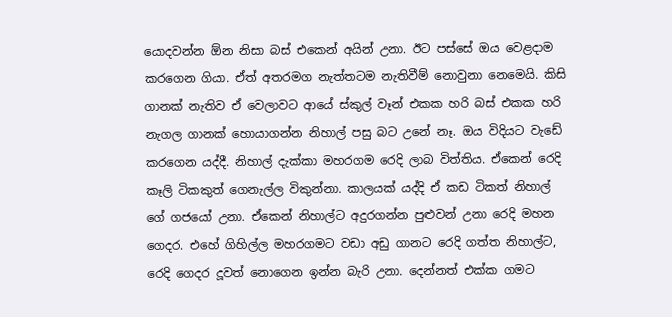යොදවන්න ඕන නිසා බස් එකෙන් අයින් උනා. ඊට පස්සේ ඔය වෙළදාම කරගෙන ගියා. ඒත් අතරමග නැත්තටම නැතිවීම් නොවුනා නෙමෙයි. කිසි ගානක් නැතිව ඒ වෙලාවට ආයේ ස්කුල් වෑන් එකක හරි බස් එකක හරි නැගල ගානක් හොයාගන්න නිහාල් පසු බට උනේ නෑ. ඔය විදියට වැඩේ කරගෙන යද්දී. නිහාල් දැක්කා මහරගම රෙදි ලාබ විත්තිය. ඒකෙන් රෙදි කෑලි ටිකකුත් ගෙනැල්ල විකුන්නා. කාලයක් යද්දි ඒ කඩ ටිකත් නිහාල් ගේ ගජයෝ උනා. ඒකෙන් නිහාල්ට අදුරගන්න පුළුවන් උනා රෙදි මහන ගෙදර. එහේ ගිහිල්ල මහරගමට වඩා අඩු ගානට රෙදි ගත්ත නිහාල්ට, රෙදි ගෙදර දූවත් නොගෙන ඉන්න බැරි උනා. දෙන්නත් එක්ක ගමට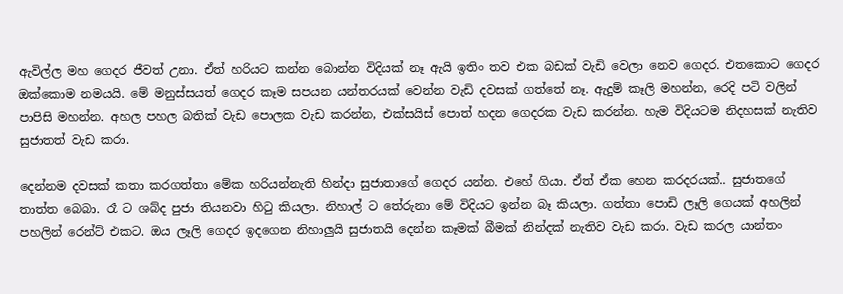ඇවිල්ල මහ ගෙදර ජීවත් උනා. ඒත් හරියට කන්න බොන්න විදියක් නෑ ඇයි ඉතිං තව එක බඩක් වැඩි වෙලා නෙව ගෙදර. එතකොට ගෙදර ඔක්කොම නමයයි. මේ මනුස්සයත් ගෙදර කෑම සපයන යන්තරයක් වෙන්න වැඩි දවසක් ගත්තේ නෑ. ඇදුම් කෑලි මහන්න, රෙදි පටි වලින් පාපිසි මහන්න. අහල පහල බතික් වැඩ පොලක වැඩ කරන්න, එක්සයිස් පොත් හදන ගෙදරක වැඩ කරන්න. හැම විදියටම නිදහසක් නැතිව සුජාතත් වැඩ කරා.

දෙන්නම දවසක් කතා කරගත්තා මේක හරියන්නැති හින්දා සුජාතාගේ ගෙදර යන්න. එහේ ගියා. ඒත් ඒක හෙන කරදරයක්.. සුජාතගේ තාත්ත බෙබා. රෑ ට ශබ්ද පුජා තියනවා හිටු කියලා. නිහාල් ට තේරුනා මේ විදියට ඉන්න බෑ කියලා. ගත්තා පොඩි ලෑලි ගෙයක් අහලින් පහලින් රෙන්ට් එකට. ඔය ලෑලි ගෙදර ඉදගෙන නිහාලුයි සුජාතයි දෙන්න කෑමක් බීමක් නින්දක් නැතිව වැඩ කරා. වැඩ කරල යාන්තං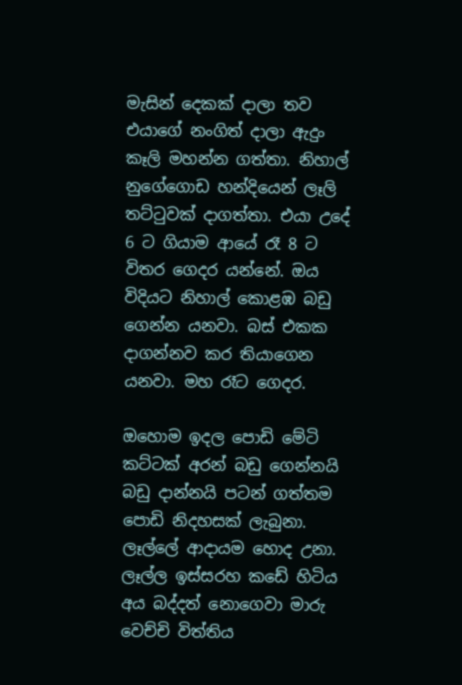මැසින් දෙකක් දාලා තව එයාගේ නංගිත් දාලා ඇදුං කෑලි මහන්න ගත්තා. නිහාල් නුගේගොඩ හන්දියෙන් ලෑලි තට්ටුවක් දාගත්තා. එයා උදේ 6 ට ගියාම ආයේ රෑ 8 ට විතර ගෙදර යන්නේ. ඔය විදියට නිහාල් කොළඹ බඩු ගෙන්න යනවා. බස් එකක දාගන්නව කර තියාගෙන යනවා. මහ රෑට ගෙදර.

ඔහොම ඉදල පොඩි මේටි කට්ටක් අරන් බඩු ගෙන්නයි බඩු දාන්නයි පටන් ගත්තම පොඩි නිදහසක් ලැබුනා. ලෑල්ලේ ආදායම හොද උනා. ලෑල්ල ඉස්සරහ කඩේ හිටිය අය බද්දත් නොගෙවා මාරු වෙච්චි විත්තිය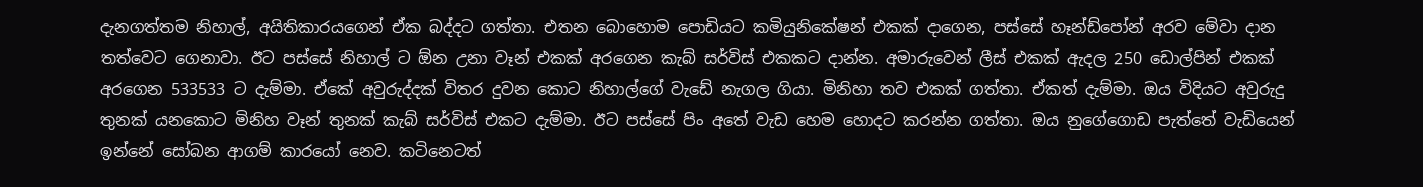දැනගත්තම නිහාල්, අයිතිකාරයගෙන් ඒක බද්දට ගත්තා. එතන බොහොම පොඩියට කමියුනිකේෂන් එකක් දාගෙන, පස්සේ හෑන්ඩ්පෝන් අරව මේවා දාන තත්වෙට ගෙනාවා. ඊට පස්සේ නිහාල් ට ඕන උනා වෑන් එකක් අරගෙන කැබ් සර්විස් එකකට දාන්න. අමාරුවෙන් ලීස් එකක් ඇදල 250 ඩොල්පින් එකක් අරගෙන 533533 ට දැම්මා. ඒකේ අවුරුද්දක් විතර දුවන කොට නිහාල්ගේ වැඩේ නැගල ගියා. මිනිහා තව එකක් ගත්තා. ඒකත් දැම්මා. ඔය විදියට අවුරුදු තුනක් යනකොට මිනිහ වෑන් තුනක් කැබ් සර්විස් එකට දැම්මා. ඊට පස්සේ පිං අතේ වැඩ හෙම හොදට කරන්න ගත්තා. ඔය නුගේගොඩ පැත්තේ වැඩියෙන් ඉන්නේ සෝබන ආගම් කාරයෝ නෙව. කටිනෙටත්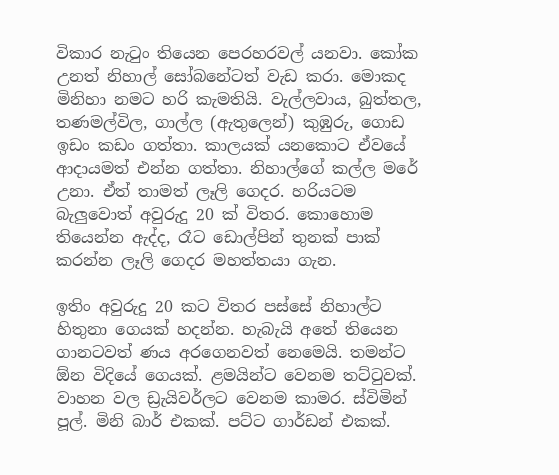විකාර නැටුං තියෙන පෙරහරවල් යනවා. කෝක උනත් නිහාල් සෝබනේටත් වැඩ කරා. මොකද මිනිහා නමට හරි කැමතියි. වැල්ලවාය, බුත්තල, තණමල්විල, ගාල්ල (ඇතුලෙන්) කුඹුරු, ගොඩ ඉඩං කඩං ගත්තා. කාලයක් යනකොට ඒවයේ ආදායමත් එන්න ගත්තා. නිහාල්ගේ කල්ල මරේ උනා. ඒත් තාමත් ලෑලි ගෙදර. හරියටම බැලුවොත් අවුරුදු 20 ක් විතර. කොහොම තියෙන්න ඇද්ද, රෑට ඩොල්පින් තුනක් පාක් කරන්න ලෑලි ගෙදර මහත්තයා ගැන.

ඉතිං අවුරුදු 20 කට විතර පස්සේ නිහාල්ට හිතුනා ගෙයක් හදන්න. හැබැයි අතේ තියෙන ගානටවත් ණය අරගෙනවත් නෙමෙයි. තමන්ට ඕන විදියේ ගෙයක්. ළමයින්ට වෙනම තට්ටුවක්. වාහන වල ඩ්‍රැයිවර්ලට වෙනම කාමර. ස්විමින් පූල්. මිනි බාර් එකක්. පට්ට ගාර්ඩන් එකක්.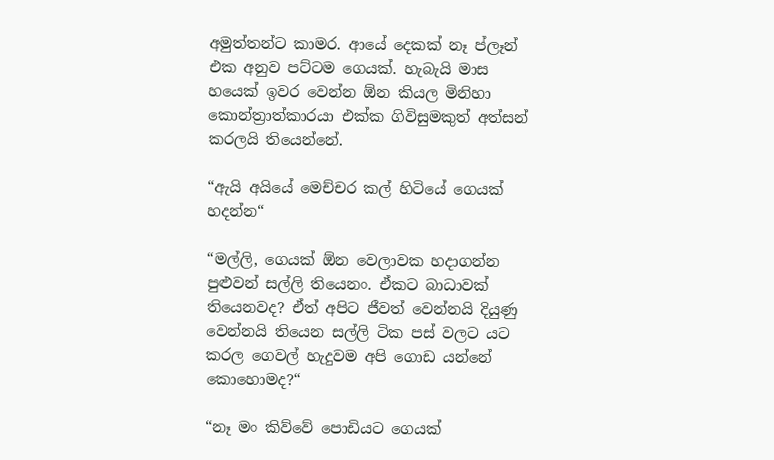අමුත්තන්ට කාමර. ආයේ දෙකක් නෑ ප්ලෑන් එක අනුව පට්ටම ගෙයක්. හැබැයි මාස හයෙක් ඉවර වෙන්න ඕන කියල මිනිහා කොන්ත්‍රාත්කාරයා එක්ක ගිවිසුමකුත් අත්සන් කරලයි තියෙන්නේ.

“ඇයි අයියේ මෙච්චර කල් හිටියේ ගෙයක් හදන්න“

“මල්ලි, ගෙයක් ඕන වෙලාවක හදාගන්න පුළුවන් සල්ලි තියෙනං. ඒකට බාධාවක් තියෙනවද? ඒත් අපිට ජීවත් වෙන්නයි දියුණු වෙන්නයි තියෙන සල්ලි ටික පස් වලට යට කරල ගෙවල් හැදුවම අපි ගොඩ යන්නේ කොහොමද?“

“නෑ මං කිව්වේ පොඩියට ගෙයක්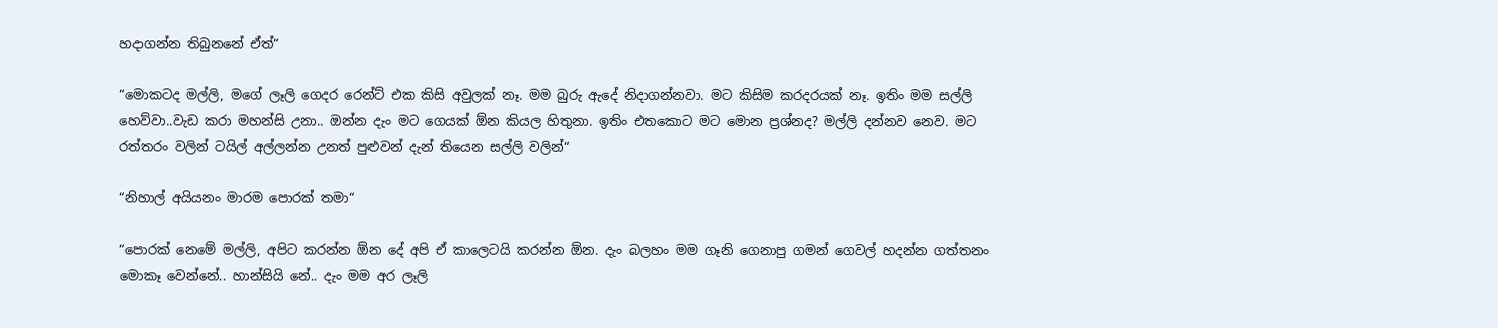හදාගන්න තිබුනනේ ඒත්“

“මොකටද මල්ලි, මගේ ලෑලි ගෙදර රෙන්ට් එක කිසි අවුලක් නෑ. මම බුරු ඇදේ නිදාගන්නවා. මට කිසිම කරදරයක් නෑ. ඉතිං මම සල්ලි හෙව්වා..වැඩ කරා මහන්සි උනා.. ඔන්න දැං මට ගෙයක් ඕන කියල හිතුනා. ඉතිං එතකොට මට මොන ප්‍රශ්නද? මල්ලි දන්නව නෙව. මට රත්තරං වලින් ටයිල් අල්ලන්න උනත් පුළුවන් දැන් තියෙන සල්ලි වලින්“

“නිහාල් අයියනං මාරම පොරක් තමා“

“පොරක් නෙමේ මල්ලි, අපිට කරන්න ඕන දේ අපි ඒ කාලෙටයි කරන්න ඕන. දැං බලහං මම ගෑනි ගෙනාපු ගමන් ගෙවල් හදන්න ගත්තනං මොකෑ වෙන්නේ.. හාන්සියි නේ.. දැං මම අර ලෑලි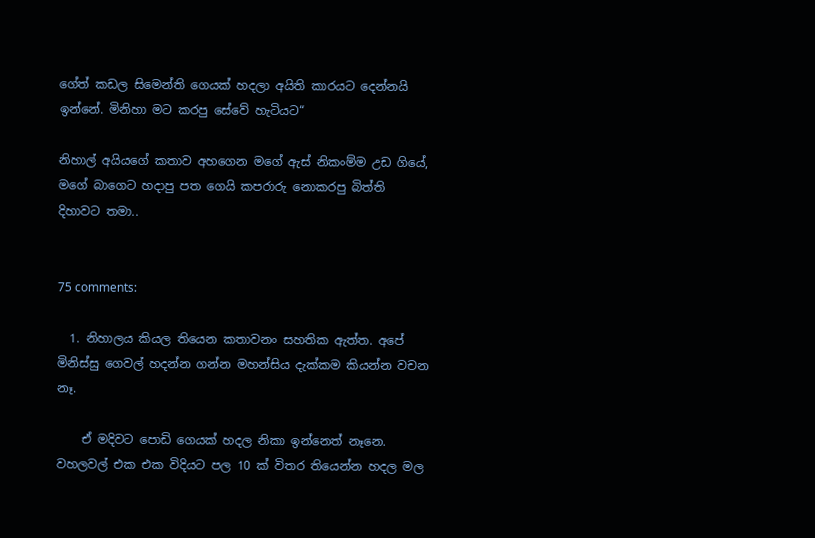ගේත් කඩල සිමෙන්ති ගෙයක් හදලා අයිති කාරයට දෙන්නයි ඉන්නේ. මිනිහා මට කරපු සේවේ හැටියට“

නිහාල් අයියගේ කතාව අහගෙන මගේ ඇස් නිකංම්ම උඩ ගියේ, මගේ බාගෙට හදාපු පත ගෙයි කපරාරු නොකරපු බිත්ති දිහාවට තමා..


75 comments:

  1. නිහාලය කියල තියෙන කතාවනං සහතික ඇත්ත. අපේ මිනිස්සු ගෙවල් හදන්න ගන්න මහන්සිය දැක්කම කියන්න වචන නෑ.

    ඒ මදිවට පොඩි ගෙයක් හදල නිකා ඉන්නෙත් නෑනෙ. වහලවල් එක එක විදියට පල 10 ක් විතර තියෙන්න හදල මල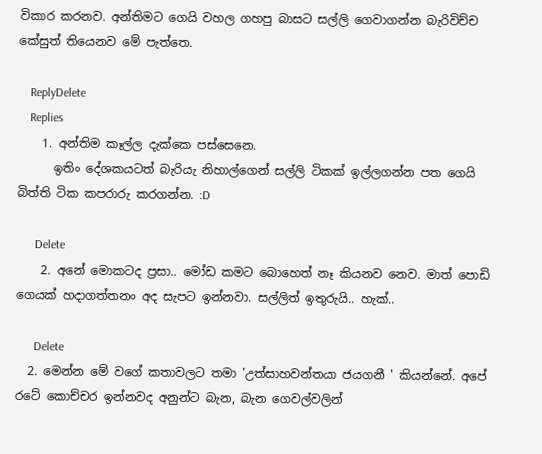විකාර කරනව. අන්තිමට ගෙයි වහල ගහපු බාසට සල්ලි ගෙවාගන්න බැරිවිච්ච කේසුත් තියෙනව මේ පැත්තෙ.

    ReplyDelete
    Replies
    1. අන්තිම කෑල්ල දැක්කෙ පස්සෙනෙ.
      ඉතිං දේශකයටත් බැරියැ නිහාල්ගෙන් සල්ලි ටිකක් ඉල්ලගන්න පත ‍ගෙයි බිත්ති ටික කපරාරු කරගන්න. :D

      Delete
    2. අනේ මොකටද ප්‍රසා.. මෝඩ කමට බොහෙත් නෑ කියනව නෙව. මාත් පොඩි ගෙයක් හදාගත්තනං අද සැපට ඉන්නවා. සල්ලිත් ඉතුරුයි.. හැක්..

      Delete
  2. මෙන්න මේ වගේ කතාවලට තමා 'උත්සාහවන්තයා ජයගනී ' කියන්නේ. අපේ රටේ කොච්චර ඉන්නවද අනුන්ට බැන, බැන ගෙවල්වලින්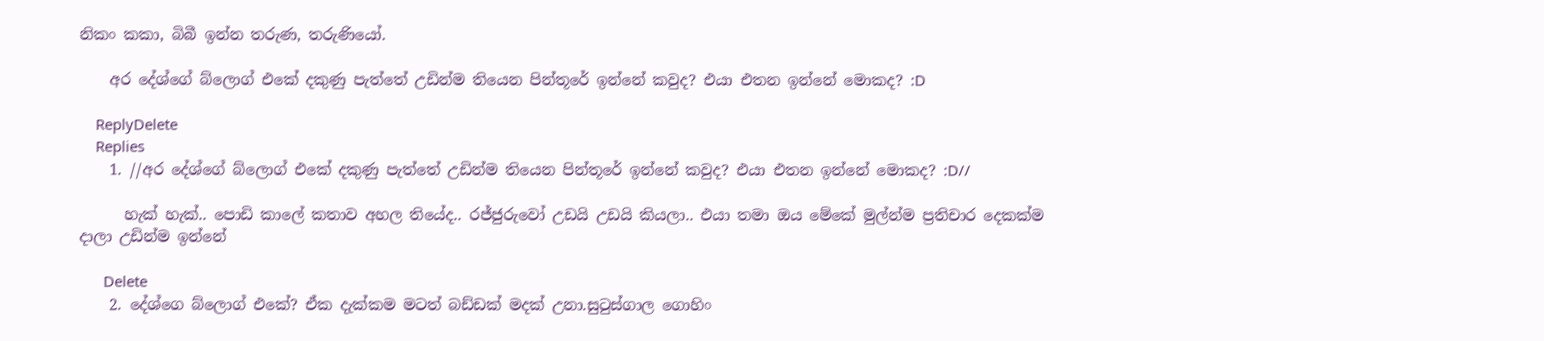නිකං කකා, බිබී ඉන්න තරුණ, තරුණියෝ.

    අර දේශ්ගේ බ්ලොග් එකේ දකුණු පැත්තේ උඩින්ම තියෙන පින්තූරේ ඉන්නේ කවුද? එයා එතන ඉන්නේ මොකද? :D

    ReplyDelete
    Replies
    1. //අර දේශ්ගේ බ්ලොග් එකේ දකුණු පැත්තේ උඩින්ම තියෙන පින්තූරේ ඉන්නේ කවුද? එයා එතන ඉන්නේ මොකද? :D//

      හැක් හැක්.. පොඩි කාලේ කතාව අහල තියේද.. රජ්ජුරුවෝ උඩයි උඩයි කියලා.. එයා තමා ඔය මේකේ මුල්න්ම ප්‍රතිචාර දෙකක්ම දාලා උඩින්ම ඉන්නේ

      Delete
    2. දේශ්ගෙ බ්ලොග් එකේ? ඒක දැක්කම මටත් බඩ්ඩක් මදක් උනා.සුටුස්ගාල ගොහිං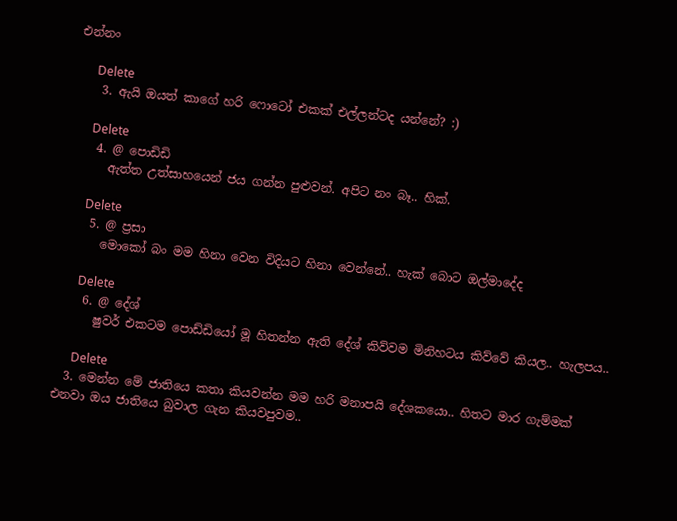එන්නං

      Delete
    3. ඇයි ඔයත් කාගේ හරි ෆොටෝ එකක් එල්ලන්ටද යන්නේ? :)

      Delete
    4. @ පොඩිඩි
      ඇත්ත උත්සාහයෙන් ජය ගන්න පුළුවන්. අපිට නං බෑ.. හික්.

      Delete
    5. @ ප්‍රසා
      මොකෝ බං මම හිනා වෙන විදියට හිනා වෙන්නේ.. හැක් බොට ඔල්මාදේද

      Delete
    6. @ දේශ්
      ෂුවර් එකටම පොඩ්ඩියෝ මූ හිතන්න ඇති දේශ් කිව්වම මිනිහටය කිව්වේ කියල.. හැලපය..

      Delete
  3. මෙන්න මේ ජාතියෙ කතා කියවන්න මම හරි මනාපයි දේශකයො.. හිතට මාර ගැම්මක් එනවා ඔය ජාතියෙ බුවාල ගැන කියවපුවම..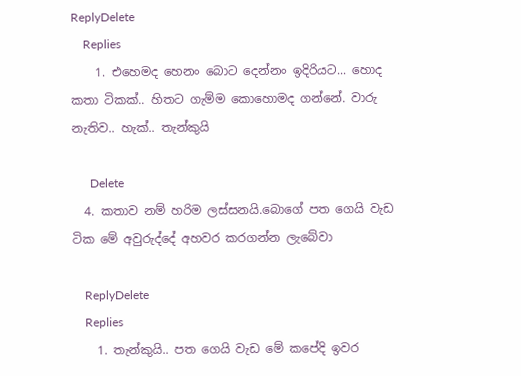ReplyDelete
    Replies
    1. එහෙමද හෙනං බොට දෙන්නං ඉදිරියට... හොද කතා ටිකක්.. හිතට ගැම්ම කොහොමද ගන්නේ. වාරු නැතිව.. හැක්.. තැන්කුයි

      Delete
  4. කතාව නම් හරිම ලස්සනයි.බොගේ පත ගෙයි වැඩ ටික මේ අවුරුද්දේ අහවර කරගන්න ලැබේවා

    ReplyDelete
    Replies
    1. තැන්කුයි.. පත ගෙයි වැඩ මේ කපේදි ඉවර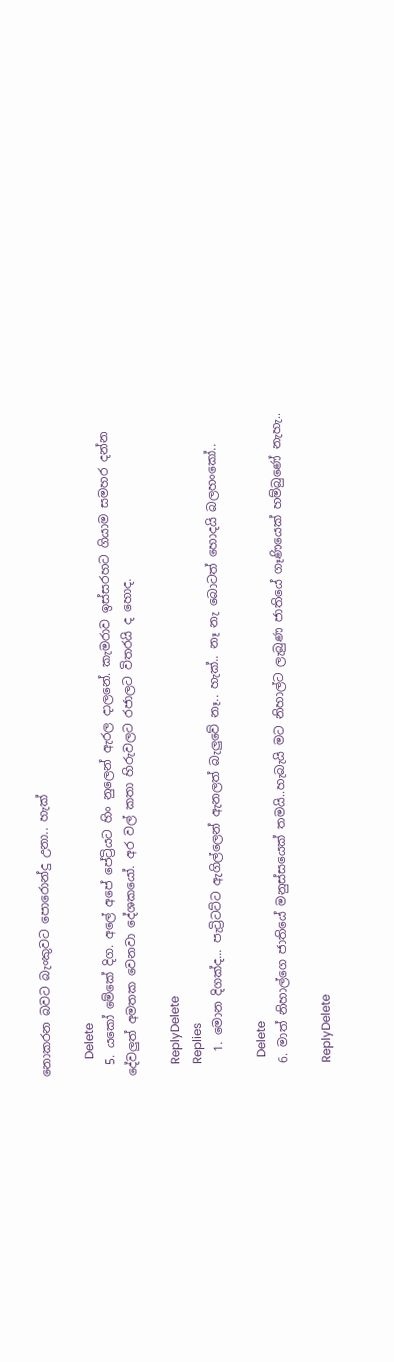නොකරන බවට බැංකුවට පොරොන්දු උනා.. හැක්

      Delete
  5. යකෝ මේකේ දිග. අලේ අපේ පේට්‍රියට හිං නුලෙන් ඇරල දාලනේ. කැමරාව ඉස්සරහට ගියාම සමහර දන්න දේවලුත් අමතක වෙනවා දේශකයෝ. අර වල් කතා හිරුවලට රජාලට විතරයි ද හොද.

    ReplyDelete
    Replies
    1. මොන දිගක්ද... පැට්‍රිටට්ට ඇගිල්ලෙන් ඇනලත් බැලුවේ නෑ.. හැක්.. නෑ නැ බොටත් හොදයි බලහංකෝ..

      Delete
  6. මාත් නිහාල්ගෙ ජාතියේ මනුස්සයෙක් තමයි..හැබැයි මට නිහාල්ට ලැබුණ ජාතියේ ගෑණියෙක් හම්බුණේ නැහැ..

    ReplyDelete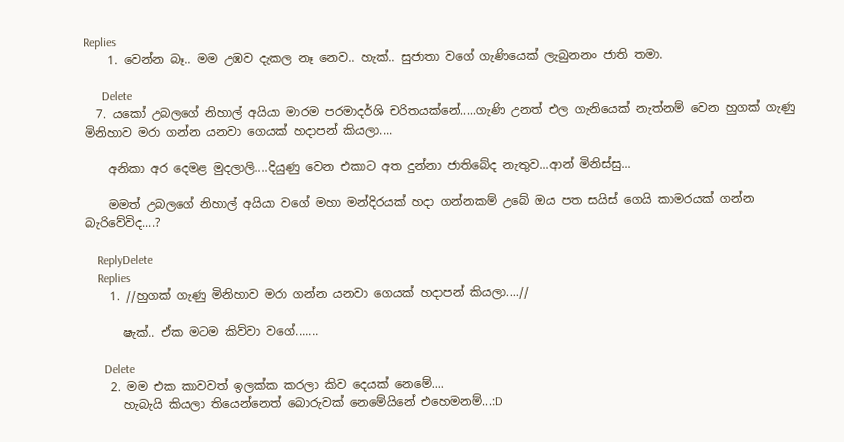Replies
    1. වෙන්න බෑ.. මම උඹව දැකල නෑ නෙව.. හැක්.. සුජාතා වගේ ගැණියෙක් ලැබුනනං ජාති තමා.

      Delete
  7. යකෝ උබලගේ නිහාල් අයියා මාරම පරමාදර්ශි චරිතයක්නේ.....ගැණි උනත් එල ගැනියෙක් නැත්නම් වෙන හුගක් ගැණු මිනිහාව මරා ගන්න යනවා ගෙයක් හදාපන් කියලා....

    අනිකා අර දෙමළ මුදලාලි....දියුණු වෙන එකාට අත දුන්නා ජාතිබේද නැතුව...ආන් මිනිස්සු...

    මමත් උබලගේ නිහාල් අයියා වගේ මහා මන්දිරයක් හදා ගන්නකම් උබේ ඔය පත සයිස් ගෙයි කාමරයක් ගන්න බැරිවේවිද....?

    ReplyDelete
    Replies
    1. //හුගක් ගැණු මිනිහාව මරා ගන්න යනවා ගෙයක් හදාපන් කියලා....//

      ෂැක්.. ඒක මටම කිව්වා වගේ.......

      Delete
    2. මම එක කාවවත් ඉලක්ක කරලා කිව දෙයක් නෙමේ....
      හැබැයි කියලා තියෙන්නෙත් බොරුවක් නෙමේයිනේ එහෙමනම්...:D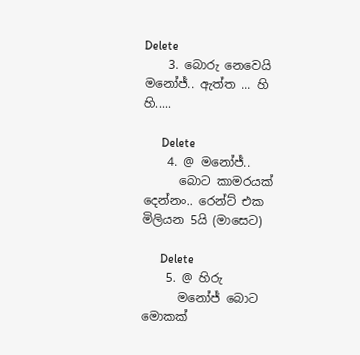Delete
    3. බොරු නෙවෙයි මනෝජ්.. ඇත්ත ... හි හි.....

      Delete
    4. @ මනෝජ්..
      බොට කාමරයක් දෙන්නං.. රෙන්ට් එක මිලියන 5යි (මාසෙට)

      Delete
    5. @ හිරු
      මනෝජ් බොට මොකක්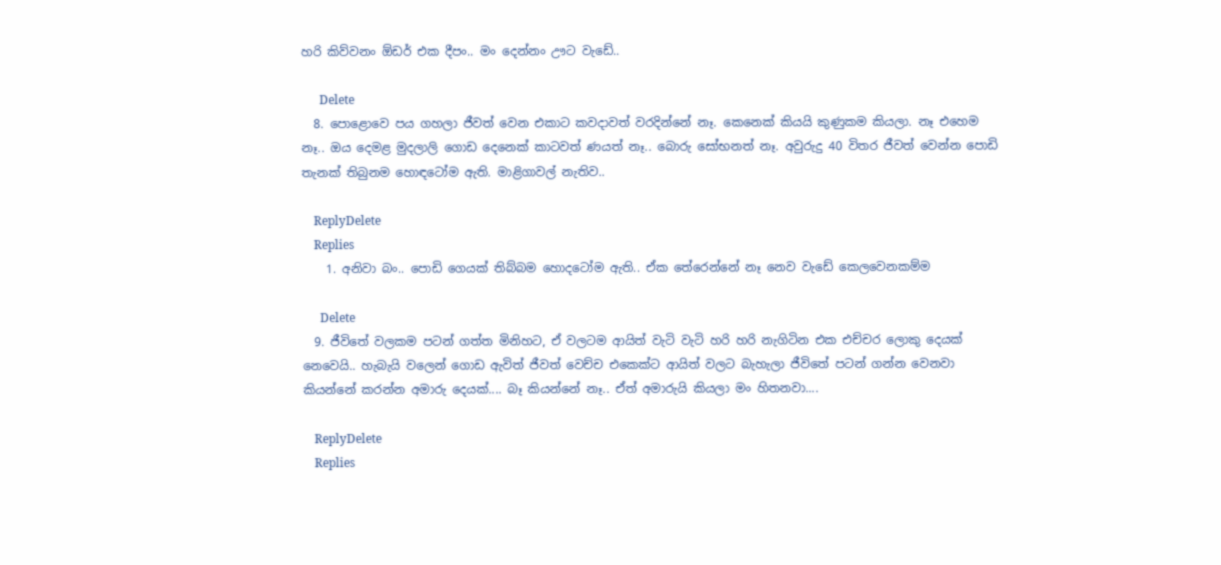හරි කිව්වනං ඕඩර් එක දීපං.. මං දෙන්නං ඌට වැඩේ..

      Delete
  8. පොළොවෙ පය ගහලා ජීවත් වෙන එකාට කවදාවත් වරදින්නේ නෑ. කෙනෙක් කියයි කුණුකම කියලා. නෑ එහෙම නෑ.. ඔය දෙමළ මුදලාලි ගොඩ දෙනෙක් කාටවත් ණයත් නෑ.. බොරු සෝභනත් නෑ. අවුරුදු 40 විතර ජීවත් වෙන්න පොඩි තැනක් තිබුනම හොඳටෝම ඇති. මාළිගාවල් නැතිව..

    ReplyDelete
    Replies
    1. අනිවා බං.. පොඩි ගෙයක් තිබ්බම හොදටෝම ඇති.. ඒක තේරෙන්නේ නෑ නෙව වැඩේ කෙලවෙනකම්ම

      Delete
  9. ජීවිතේ වලකම පටන් ගත්ත මිනිහට, ඒ වලටම ආයිත් වැටි වැටි හරි හරි නැගිටින එක එච්චර ලොකු දෙයක් නෙවෙයි.. හැබැයි වලෙන් ගොඩ ඇවිත් ජීවත් වෙච්ච එකෙක්ට ආයිත් වලට බැහැලා ජීවිතේ පටන් ගන්න වෙනවා කියන්නේ කරන්න අමාරු දෙයක්.... බෑ කියන්නේ නෑ.. ඒත් අමාරුයි කියලා මං හිතනවා....

    ReplyDelete
    Replies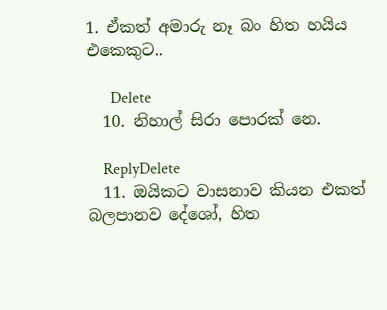1. ඒකත් අමාරු නෑ බං හිත හයිය එකෙකුට..

      Delete
  10. නිහාල් සිරා පොරක් නෙ.

    ReplyDelete
  11. ඔයිකට වාසනාව කියන එකත් බලපානව දේශෝ, හිත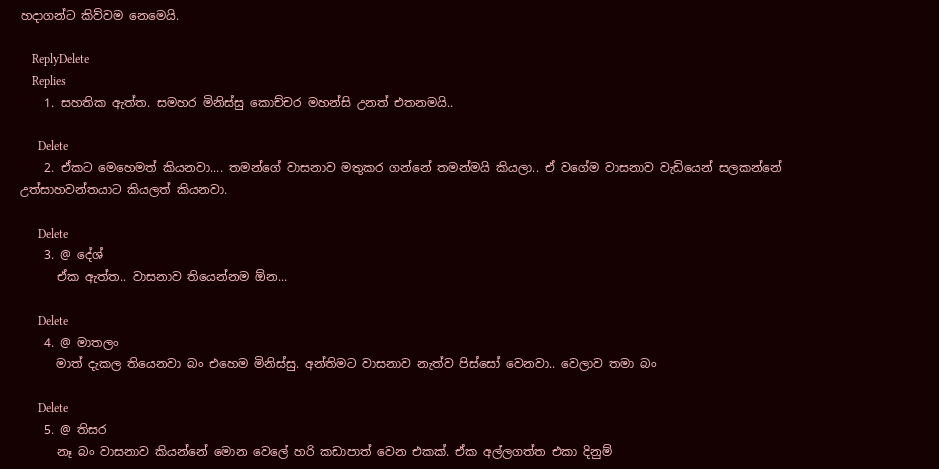හදාගන්ට කිව්වම නෙමෙයි.

    ReplyDelete
    Replies
    1. සහතික ඇත්ත. සමහර මිනිස්සු කොච්චර මහන්සි උනත් එතනමයි..

      Delete
    2. ඒකට මෙහෙමත් කියනවා.... තමන්ගේ වාසනාව මතුකර ගන්නේ තමන්මයි කියලා.. ඒ වගේම වාසනාව වැඩියෙන් සලකන්නේ උත්සාහවන්තයාට කියලත් කියනවා.

      Delete
    3. @ දේශ්
      ඒක ඇත්ත.. වාසනාව තියෙන්නම ඕන...

      Delete
    4. @ මාතලං
      මාත් දැකල තියෙනවා බං එහෙම මිනිස්සු. අන්තිමට වාසනාව නැත්ව පිස්සෝ වෙනවා.. වෙලාව තමා බං

      Delete
    5. @ තිසර
      නෑ බං වාසනාව කියන්නේ මොන වෙලේ හරි කඩාපාත් වෙන එකක්. ඒක අල්ලගත්ත එකා දිනුම්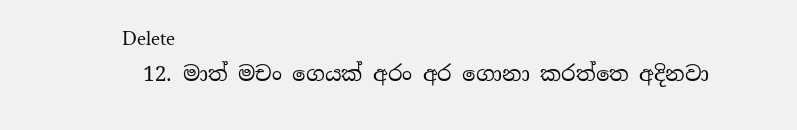Delete
  12. මාත් මචං ගෙයක් අරං අර ගොනා කරත්තෙ අදිනවා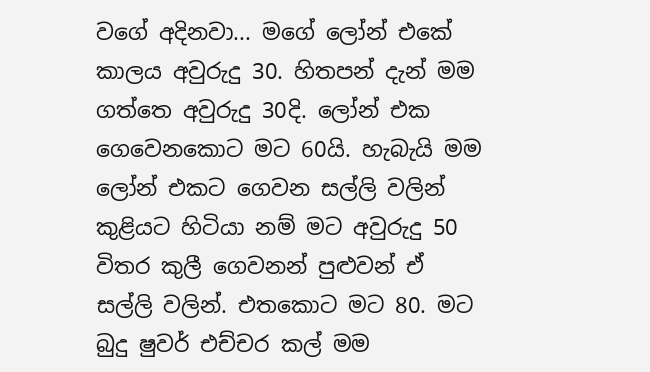වගේ අදිනවා... මගේ ලෝන් එකේ කාලය අවුරුදු 30. හිතපන් දැන් මම ගත්තෙ අවුරුදු 30දි. ලෝන් එක ගෙවෙනකොට මට 60යි. හැබැයි මම ලෝන් එකට ගෙවන සල්ලි වලින් කුළියට හිටියා නම් මට අවුරුදු 50 විතර කුලී ගෙවනන් පුළුවන් ඒ සල්ලි වලින්. එතකොට මට 80. මට බුදු ෂුවර් එච්චර කල් මම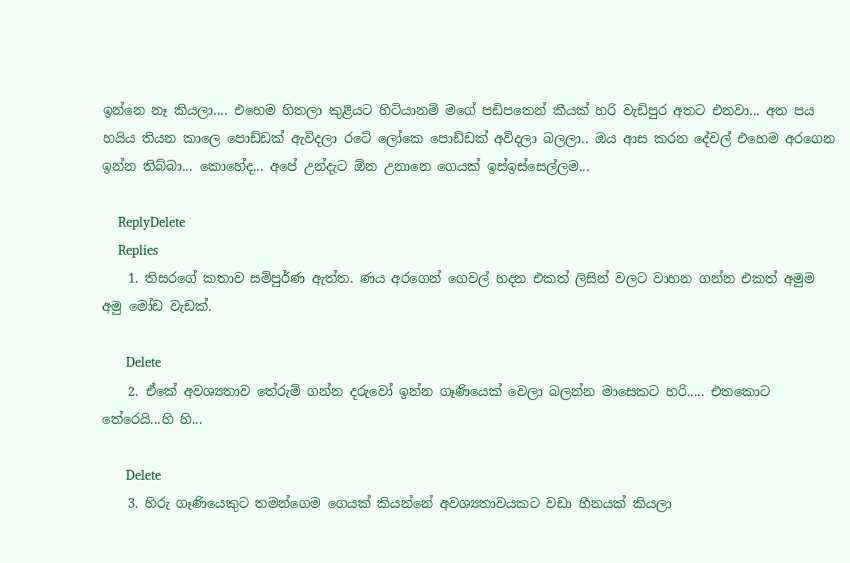ඉන්නෙ නෑ කියලා.... එහෙම හිතලා කුළියට හිටියානම් මගේ පඩිපතෙන් කීයක් හරි වැඩිපුර අතට එනවා... අත පය හයිය තියන කාලෙ පොඩ්ඩක් ඇවිදලා රටේ ලෝකෙ පොඩ්ඩක් අවිදලා බලලා.. ඔය ආස කරන දේවල් එහෙම අරගෙන ඉන්න තිබ්බා... කොහේද... අපේ උන්දැට ඕන උනානෙ ගෙයක් ඉස්ඉස්සෙල්ලම...

    ReplyDelete
    Replies
    1. තිසරගේ කතාව සම්පුර්ණ ඇත්ත. ණය අරගෙන් ගෙවල් හදන එකත් ලිසින් වලට වාහන ගන්න එකත් අමුම අමු මෝඩ වැඩක්.

      Delete
    2. ඒකේ අවශ්‍යතාව තේරුම් ගන්න දරුවෝ ඉන්න ගෑණියෙක් වෙලා බලන්න මාසෙකට හරි..... එතකොට තේරෙයි...හි හි...

      Delete
    3. හිරු ගෑණියෙකුට තමන්ගෙම ගෙයක් කියන්නේ අවශ්‍යතාවයකට වඩා හීනයක් කියලා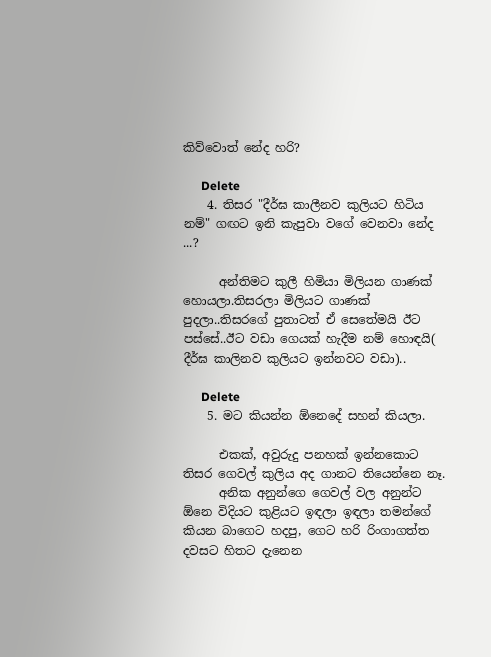කිව්වොත් නේද හරි?

      Delete
    4. තිසර "දීර්ඝ කාලීනව කුලියට හිටිය නම්" ගඟට ඉනි කැපුවා වගේ වෙනවා නේද ...?

      අන්තිමට කුලී හිමියා මිලියන ගාණක් හොයලා.තිසරලා මිලියට ගාණක් පුදලා..තිසරගේ පුතාටත් ඒ සෙතේමයි ඊට පස්සේ..ඊට වඩා ගෙයක් හැදීම නම් හොඳයි( දීර්ඝ කාලිනව කුලියට ඉන්නවට වඩා)..

      Delete
    5. මට කියන්න ඕනෙදේ සහන් කියලා.

      එකක්, අවුරුදු පනහක් ඉන්නකොට තිසර ගෙවල් කුලිය අද ගානට තියෙන්නෙ නෑ.
      අනික අනුන්ගෙ ගෙවල් වල අනුන්ට ඕනෙ විදියට කුළියට ඉඳලා ඉඳලා තමන්ගේ කියන බාගෙට හදපු, ගෙට හරි රිංගාගත්ත දවසට හිතට දැනෙන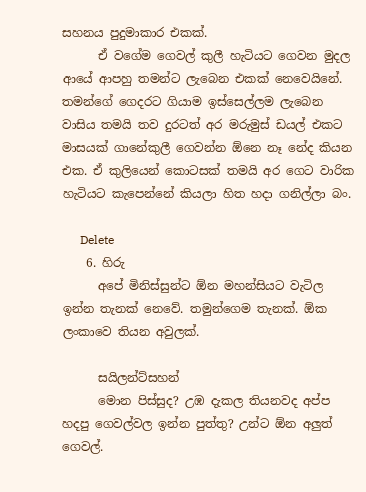සහනය පුදුමාකාර එකක්.
      ඒ වගේම ගෙවල් කුලී හැටියට ගෙවන මුදල ආයේ ආපහු තමන්ට ලැබෙන එකක් නෙවෙයිනේ. තමන්ගේ ගෙදරට ගියාම ඉස්සෙල්ලම ලැබෙන වාසිය තමයි තව දුරටත් අර මරුමුස් ඩයල් එකට මාසයක් ගානේකුලී ගෙවන්න ඕනෙ නෑ නේද කියන එක. ඒ කුලියෙන් කොටසක් තමයි අර ගෙට වාරික හැටියට කැපෙන්නේ කියලා හිත හදා ගනිල්ලා බං.

      Delete
    6. හිරු
      අපේ මිනිස්සුන්ට ඕන මහන්සියට වැටිල ඉන්න තැනක් නෙවේ. තමුන්ගෙම තැනක්. ඕක ලංකාවෙ තියන අවුලක්.

      සයිලන්ට්සහන්
      මොන පිස්සුද? උඹ දැකල තියනවද අප්ප හදපු ගෙවල්වල ඉන්න පුත්තු? උන්ට ඕන අලුත් ගෙවල්.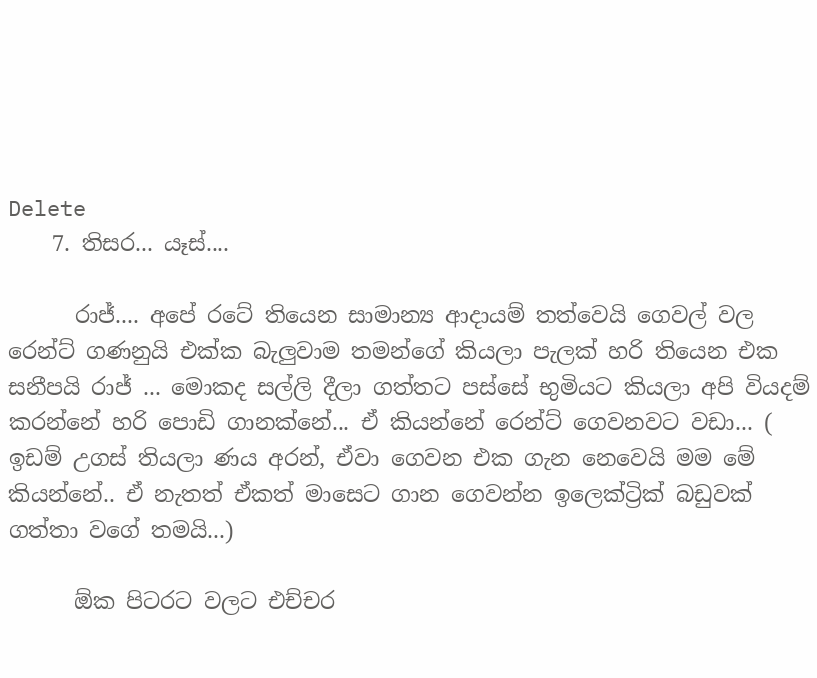Delete
    7. තිසර... යෑස්....

      රාජ්.... අපේ රටේ තියෙන සාමාන්‍ය ආදායම් තත්වෙයි ගෙවල් වල රෙන්ට් ගණනුයි එක්ක බැලුවාම තමන්ගේ කියලා පැලක් හරි තියෙන එක සනීපයි රාජ් ... මොකද සල්ලි දීලා ගත්තට පස්සේ භුමියට කියලා අපි වියදම් කරන්නේ හරි පොඩි ගානක්නේ... ඒ කියන්නේ රෙන්ට් ගෙවනවට වඩා... ( ඉඩම් උගස් තියලා ණය අරන්, ඒවා ගෙවන එක ගැන නෙවෙයි මම මේ කියන්නේ.. ඒ නැතත් ඒකත් මාසෙට ගාන ගෙවන්න ඉලෙක්ට්‍රික් බඩුවක් ගත්තා වගේ තමයි...)

      ඕක පිටරට වලට එච්චර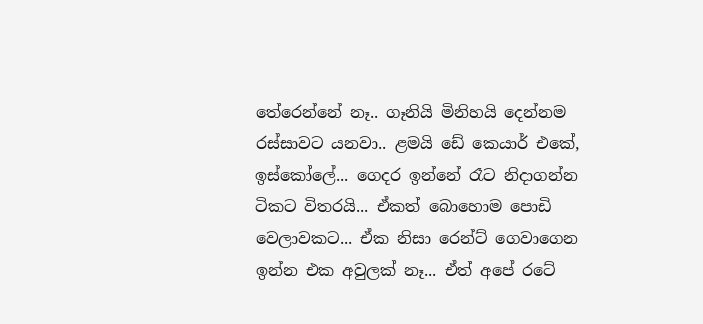තේරෙන්නේ නෑ.. ගෑනියි මිනිහයි දෙන්නම රස්සාවට යනවා.. ළමයි ඩේ කෙයාර් එකේ, ඉස්කෝලේ... ගෙදර ඉන්නේ රෑට නිදාගන්න ටිකට විතරයි... ඒකත් බොහොම පොඩි වෙලාවකට... ඒක නිසා රෙන්ට් ගෙවාගෙන ඉන්න එක අවුලක් නෑ... ඒත් අපේ රටේ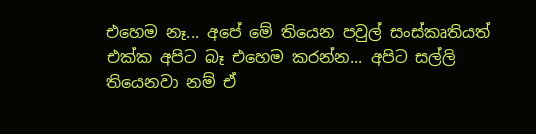එහෙම නෑ... අපේ මේ තියෙන පවුල් සංස්කෘතියත් එක්ක අපිට බෑ එහෙම කරන්න... අපිට සල්ලි තියෙනවා නම් ඒ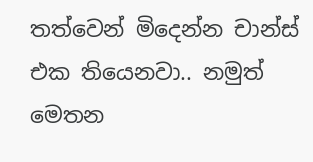තත්වෙන් මිදෙන්න චාන්ස් එක තියෙනවා.. නමුත් මෙතන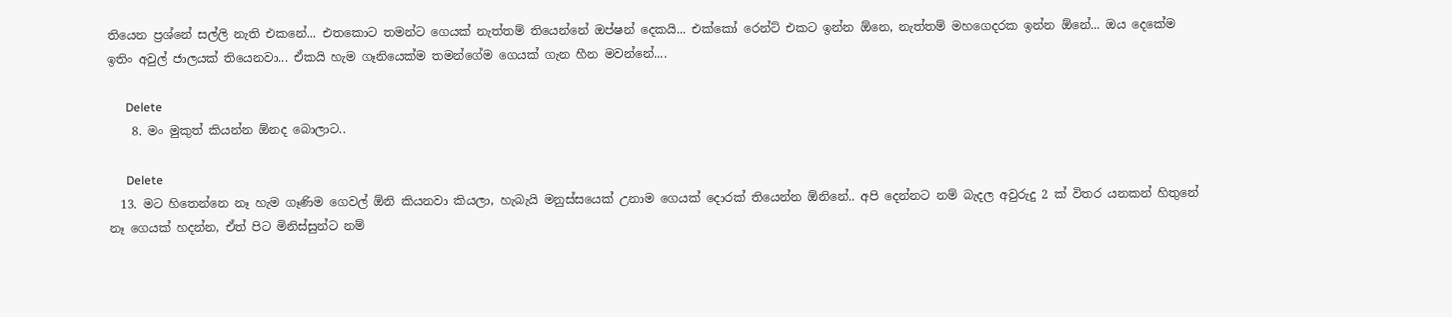තියෙන ප්‍රශ්නේ සල්ලි නැති එකනේ... එතකොට තමන්ට ගෙයක් නැත්තම් තියෙන්නේ ඔප්ෂන් දෙකයි... එක්කෝ රෙන්ට් එකට ඉන්න ඕනෙ, නැත්තම් මහගෙදරක ඉන්න ඕනේ... ඔය දෙකේම ඉතිං අවුල් ජාලයක් තියෙනවා... ඒකයි හැම ගෑනියෙක්ම තමන්ගේම ගෙයක් ගැන හීන මවන්නේ....

      Delete
    8. මං මුකුත් කියන්න ඕනද බොලාට..

      Delete
  13. මට හිතෙන්නෙ නෑ හැම ගෑණිම ගෙවල් ඕනි කියනවා කියලා, හැබැයි මනුස්සයෙක් උනාම ගෙයක් දොරක් තියෙන්න ඕනිනේ.. අපි දෙන්නට නම් බැදල අවුරුදු 2 ක් විතර යනකන් හිතුනේ නෑ ගෙයක් හදන්න, ඒත් පිට මිනිස්සුන්ට නම්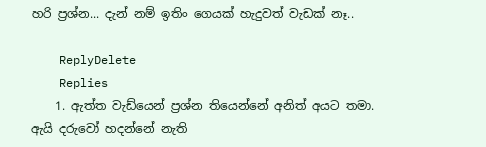හරි ප්‍රශ්න... දැන් නම් ඉතිං ගෙයක් හැදුවත් වැඩක් නෑ..

    ReplyDelete
    Replies
    1. ඇත්ත වැඩ්යෙන් ප්‍රශ්න තියෙන්නේ අනිත් අයට තමා. ඇයි දරුවෝ හදන්නේ නැති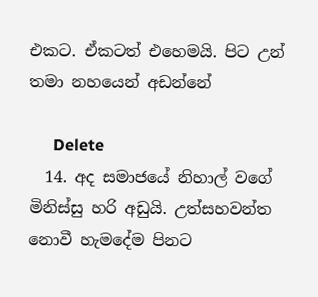එකට. ඒකටත් එහෙමයි. පිට උන් තමා නහයෙන් අඩන්නේ

      Delete
  14. අද සමා‍ජයේ නිහාල් වගේ මිනිස්සු හරි අඩුයි. උත්සහවන්ත නොවී හැමදේම පිනට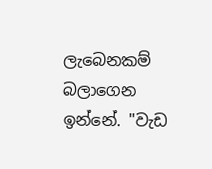ලැබෙනකම් බලාගෙන ඉන්නේ. "වැඩ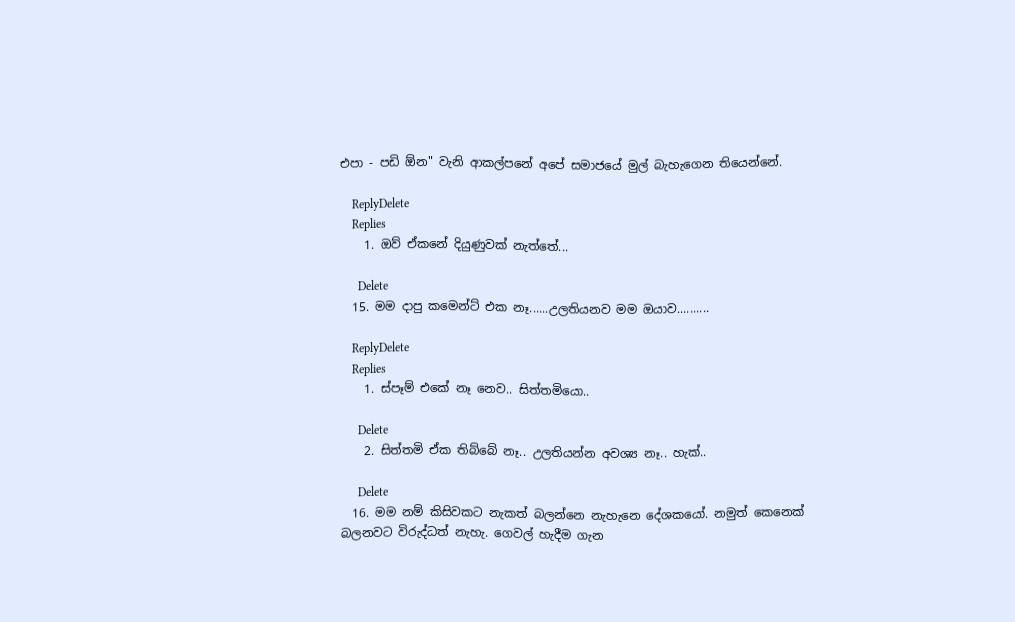එපා - පඩි ඕන" වැනි ආකල්පනේ අපේ සමාජයේ මුල් බැහැගෙන තියෙන්නේ.

    ReplyDelete
    Replies
    1. ඔව් ඒකනේ දියුණුවක් නැත්තේ...

      Delete
  15. මම දාපු කමෙන්ට් එක නෑ......උලතියනව මම ඔයාව..........

    ReplyDelete
    Replies
    1. ස්පෑම් එකේ නෑ නෙව.. සිත්තමියො..

      Delete
    2. සිත්තමි ඒක තිබ්බේ නෑ.. උලතියන්න අවශ්‍ය නෑ.. හැක්..

      Delete
  16. මම නම් කිසිවකට නැකත් බලන්නෙ නැහැනෙ දේශකයෝ. නමුත් කෙනෙක් බලනවට විරුද්ධත් නැහැ. ගෙවල් හැදීම ගැන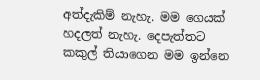අත්දැකිම් නැහැ. මම ගෙයක් හදලත් නැහැ. දෙපැත්තට කකුල් තියාගෙන මම ඉන්නෙ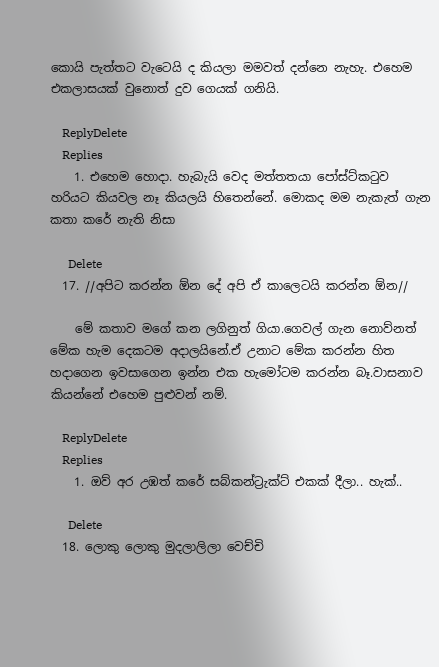කොයි පැත්තට වැටෙයි ද කියලා මමවත් දන්නෙ නැහැ. එහෙම එකලාසයක් වුනොත් දුව ගෙයක් ගනියි.

    ReplyDelete
    Replies
    1. එහෙම හොදා. හැබැයි වෙද මත්තතයා පෝස්ට්කටුව හරියට කියවල නෑ කියලයි හිතෙන්නේ. මොකද මම නැකැත් ගැන කතා කරේ නැති නිසා

      Delete
  17. //අපිට කරන්න ඕන දේ අපි ඒ කාලෙටයි කරන්න ඕන//

    මේ කතාව මගේ කන ලගිනුත් ගියා.ගෙවල් ගැන නොව්නත් මේක හැම දෙකටම අදාලයිනේ.ඒ උනාට මේක කරන්න හිත හදාගෙන ඉවසාගෙන ඉන්න එක හැමෝටම කරන්න බෑ.වාසනාව කියන්නේ එහෙම පුළුවන් නම්.

    ReplyDelete
    Replies
    1. ඔව් අර උඹත් කරේ සබ්කන්ට්‍රැක්ට් එකක් දීලා.. හැක්..

      Delete
  18. ලොකු ලොකු මුදලාලිලා වෙච්චි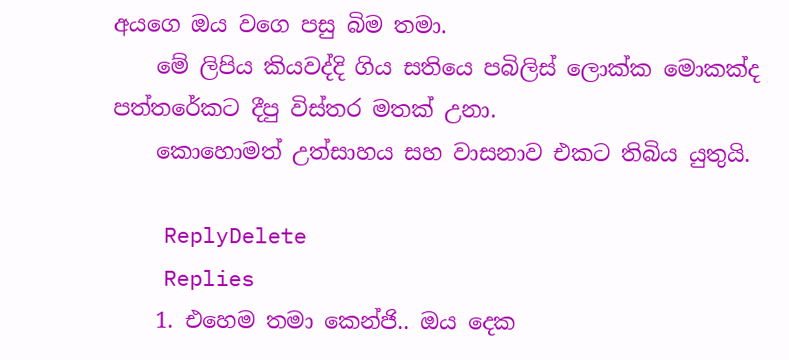අයගෙ ඔය වගෙ පසු බිම තමා.
    මේ ලිපිය කියවද්දි ගිය සතියෙ පබිලිස් ලොක්ක මොකක්ද පත්තරේකට දීපු විස්තර මතක් උනා.
    කොහොමත් උත්සාහය සහ වාසනාව එකට තිබිය යුතුයි.

    ReplyDelete
    Replies
    1. එහෙම තමා කෙන්ජි.. ඔය දෙක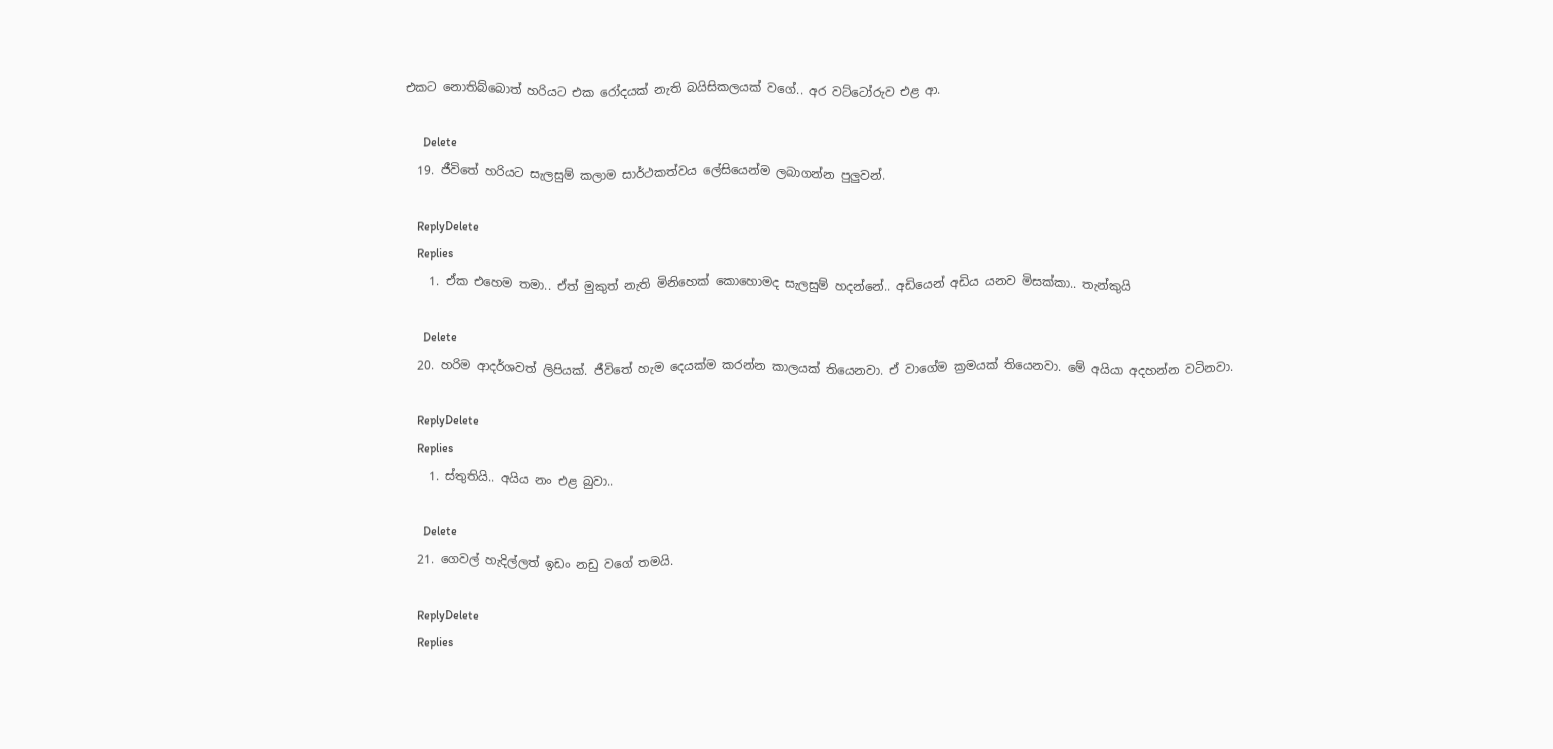එකට නොතිබ්බොත් හරියට එක රෝදයක් නැති බයිසිකලයක් වගේ.. අර වට්ටෝරුව එළ ආ.

      Delete
  19. ජීවිතේ හරියට සැලසුම් කලාම සාර්ථකත්වය ලේසියෙන්ම ලබාගන්න පුලුවන්.

    ReplyDelete
    Replies
    1. ඒක එහෙම තමා.. ඒත් මුකුත් නැති මිනිහෙක් කොහොමද සැලසුම් හදන්නේ.. අඩියෙන් අඩිය යනව මිසක්කා.. තැන්කුයි

      Delete
  20. හරිම ආදර්ශවත් ලිපියක්. ජීවිතේ හැම දෙයක්ම කරන්න කාලයක් තියෙනවා. ඒ වාගේම ක්‍රමයක් තියෙනවා. මේ අයියා අදහන්න වටිනවා.

    ReplyDelete
    Replies
    1. ස්තුතියි.. අයිය නං එළ බුවා..

      Delete
  21. ගෙවල් හැදිල්ලත් ඉඩං නඩු වගේ තමයි.

    ReplyDelete
    Replies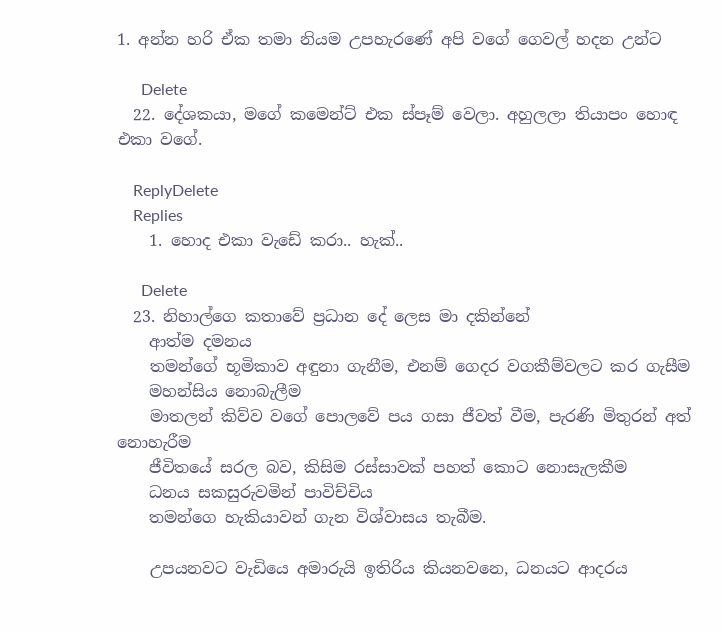1. අන්න හරි ඒක තමා නියම උපහැරණේ අපි වගේ ගෙවල් හදන උන්ට

      Delete
  22. දේශකයා, මගේ කමෙන්ට් එක ස්පෑම් වෙලා. අහුලලා තියාපං හොඳ එකා වගේ.

    ReplyDelete
    Replies
    1. හොද එකා වැඩේ කරා.. හැක්..

      Delete
  23. නිහාල්ගෙ කතාවේ ප්‍රධාන දේ ලෙස මා දකින්නේ
    ආත්ම දමනය
    තමන්ගේ භූමිකාව අඳුනා ගැනීම, එනම් ගෙදර වගකීම්වලට කර ගැසීම
    මහන්සිය නොබැලීම
    මාතලන් කිව්ව වගේ පොලවේ පය ගසා ජීවත් වීම, පැරණි මිතුරන් අත් නොහැරීම
    ජීවිතයේ සරල බව, කිසිම රස්සාවක් පහත් කොට නොසැලකීම
    ධනය සකසුරුවමින් පාවිච්චිය
    තමන්ගෙ හැකියාවන් ගැන විශ්වාසය තැබීම.

    උපයනවට වැඩියෙ අමාරුයි ඉතිරිය කියනවනෙ, ධනයට ආදරය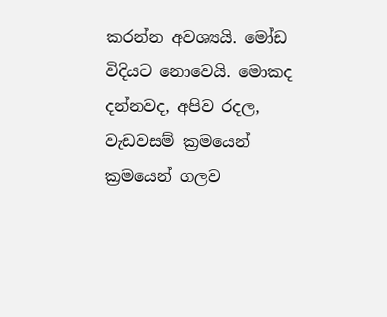කරන්න අවශ්‍යයි. මෝඩ විදියට නොවෙයි. මොකද දන්නවද, අපිව රදල, වැඩවසම් ක්‍රමයෙන් ක්‍රමයෙන් ගලව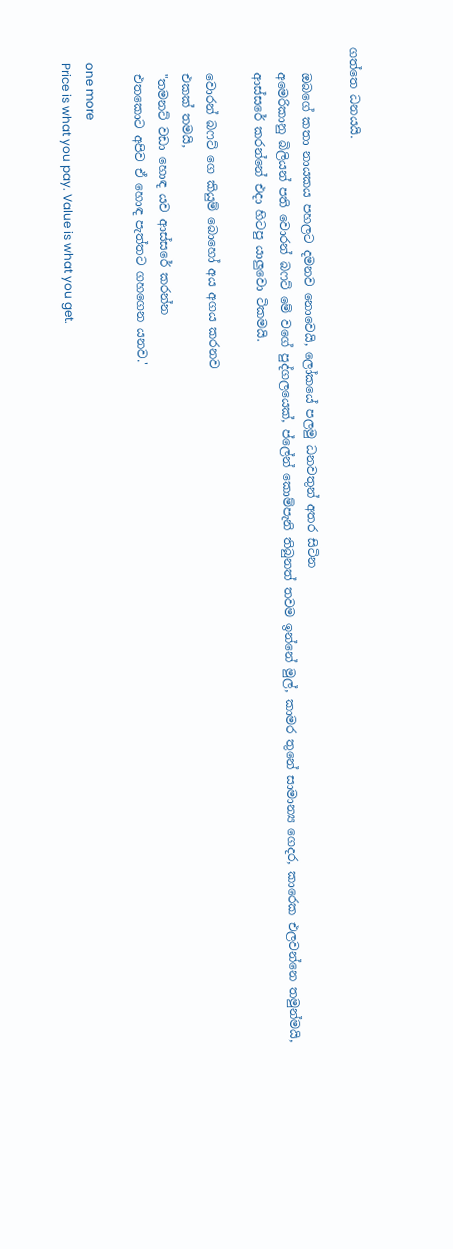ගත්තෙ ධනයයි.

    ඔබගේ කතා නායකය පහලට දමනව නොවෙයි, ලෝකයේ පලමු ධනවතුන් අතර සිටින
    අමෙරිකානු බිලියන් පති වොරන් බෆට් මේ වගේ පුද්ගලයෙක්, ප්ලේන් කොම්පැනි තිබුනත් තවම ඉන්නේ මුල්, කාමර තුනේ සාමාන්‍ය ගෙදර, කාරෙක එලවන්නෙ තමුන්මයි,
    ආස්සරේ කරන්නේ එදා හිටපු යාලුවො ටිකමයි.

    වොරන් බෆට් ගෙ කියුම් බොහෝ අය අගය කරනව
    එකක් තමයි,
    "තමනට් වඩා හොඳ යව ආස්සරේ කරන්න
    එතකොට අපිව ඒ හොඳ පැත්තට ගහගෙන යනව.'

    one more
    Price is what you pay. Value is what you get.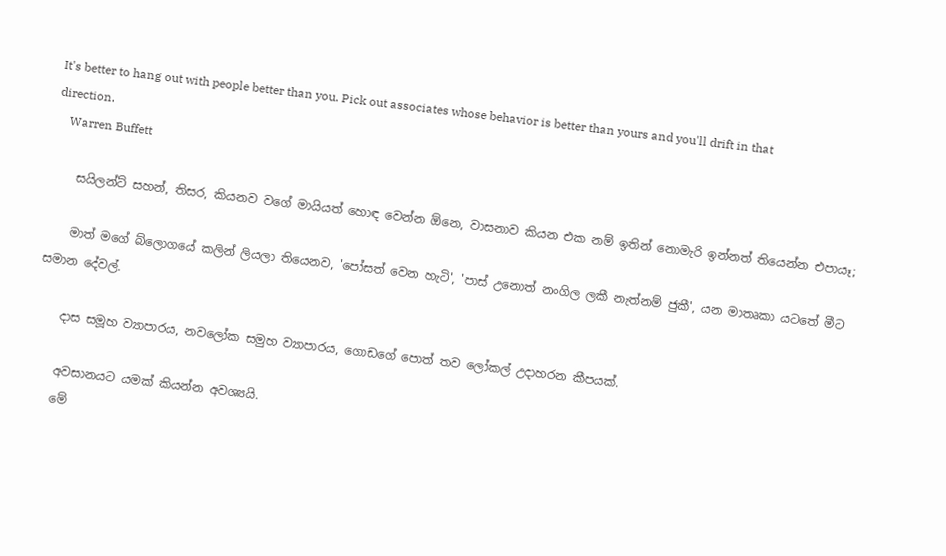It's better to hang out with people better than you. Pick out associates whose behavior is better than yours and you'll drift in that direction.
    Warren Buffett

    සයිලන්ට් සහන්, තිසර, කියනව වගේ මායියත් හොඳ වෙන්න ඕනෙ, වාසනාව කියන එක නම් ඉතින් නොමැරි ඉන්නත් තියෙන්න එපායෑ;

    මාත් මගේ බ්ලොගයේ කලින් ලියලා තියෙනව, 'පෝසත් වෙන හැටි', 'පාස් උනොත් නංගිල ලකී නැත්නම් ජුකී', යන මාතෘකා යටතේ මීට සමාන දේවල්.

    දාස සමූහ ව්‍යාපාරය, නවලෝක සමුහ ව්‍යාපාරය, ගොඩගේ පොත් තව ලෝකල් උදාහරන කීපයක්.

    අවසානයට යමක් කියන්න අවශ්‍යයි.
    මේ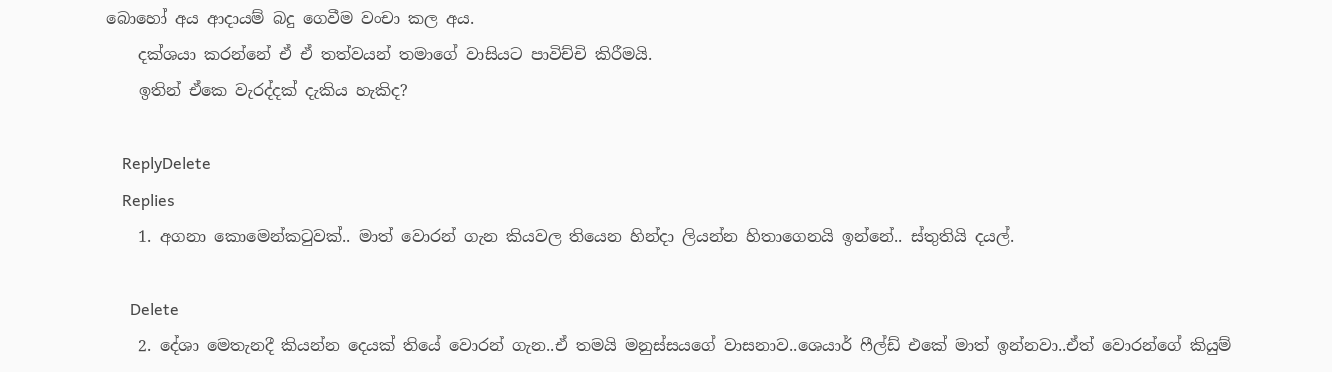බොහෝ අය ආදායම් බදු ගෙවීම වංචා කල අය.
    දක්ශයා කරන්නේ ඒ ඒ තත්වයන් තමාගේ වාසියට පාවිච්චි කිරීමයි.
    ඉතින් ඒකෙ වැරද්දක් දැකිය හැකිද?

    ReplyDelete
    Replies
    1. අගනා කොමෙන්කටුවක්.. මාත් වොරන් ගැන කියවල තියෙන හින්දා ලියන්න හිතාගෙනයි ඉන්නේ.. ස්තුතියි දයල්.

      Delete
    2. දේශා මෙතැනදී කියන්න දෙයක් තියේ වොරන් ගැන..ඒ තමයි මනුස්සයගේ වාසනාව..ශෙයාර් ෆීල්ඩ් එකේ මාත් ඉන්නවා..ඒත් වොරන්ගේ කියුම්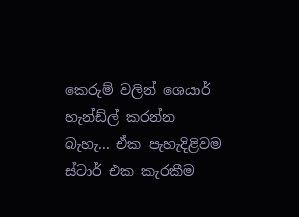කෙරුම් වලින් ශෙයාර් හැන්ඩ්ල් කරන්න බැහැ... ඒක පැහැදිළිවම ස්ටාර් එක කැරකීම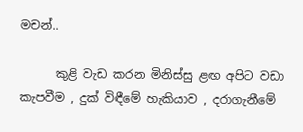මචන්..

      කුළි වැඩ කරන මිනිස්සු ළඟ අපිට වඩා කැපවීම , දුක් විඳීමේ හැකියාව , දරාගැනීමේ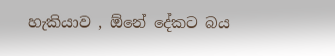හැකියාව , ඕනේ දේකට බය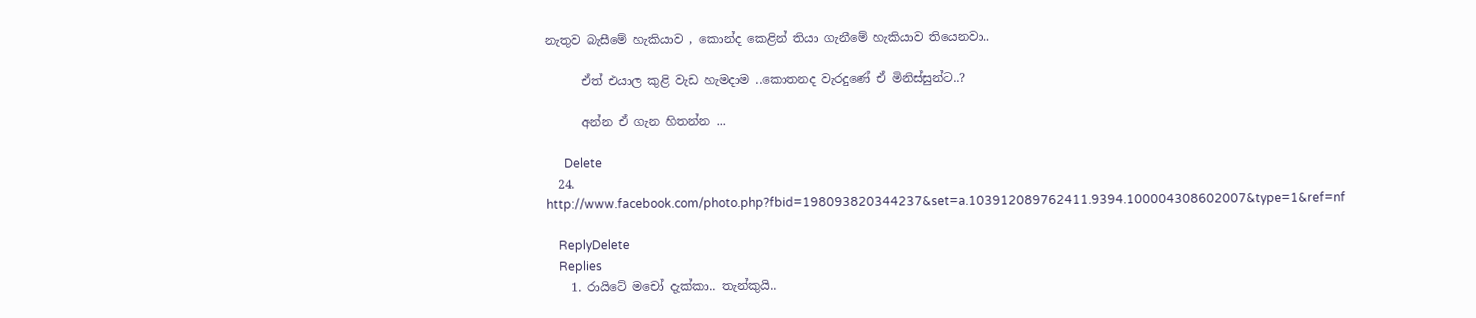නැතුව බැසීමේ හැකියාව , කොන්ද කෙළින් තියා ගැනීමේ හැකියාව තියෙනවා..

      ඒත් එයාල කුළි වැඩ හැමදාම ..කොතනද වැරදුණේ ඒ මිනිස්සුන්ට..?

      අන්න ඒ ගැන හිතන්න ...

      Delete
  24. http://www.facebook.com/photo.php?fbid=198093820344237&set=a.103912089762411.9394.100004308602007&type=1&ref=nf

    ReplyDelete
    Replies
    1. රායිටේ මචෝ දැක්කා.. තැන්කුයි..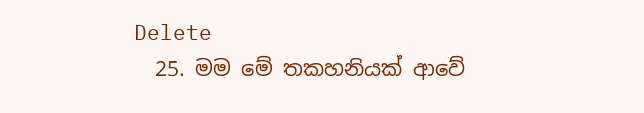Delete
  25. මම මේ තකහනියක් ආවේ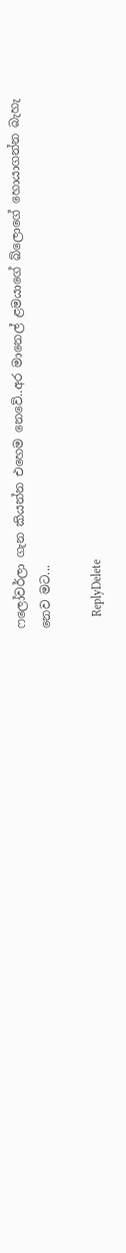ෆලෝවර්ලා ගැන කියන්න එහෙම නෙවේ..අර මානෙල් ළමයාගේ බ්ලොගේ හොයාගන්න බැහැ නෙව මට...

    ReplyDelete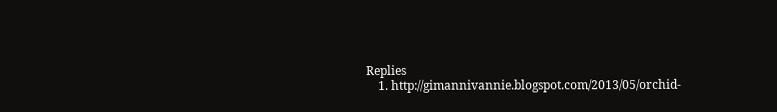Replies
    1. http://gimannivannie.blogspot.com/2013/05/orchid-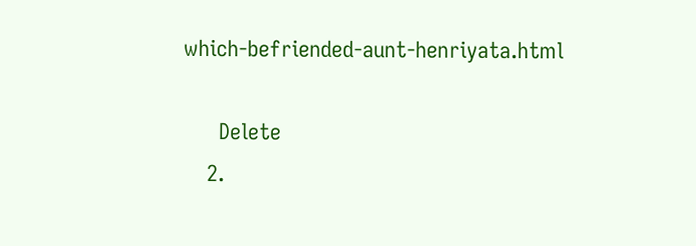which-befriended-aunt-henriyata.html

      Delete
    2.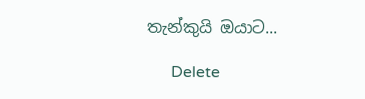තැන්කුයි ඔයාට...

      Delete